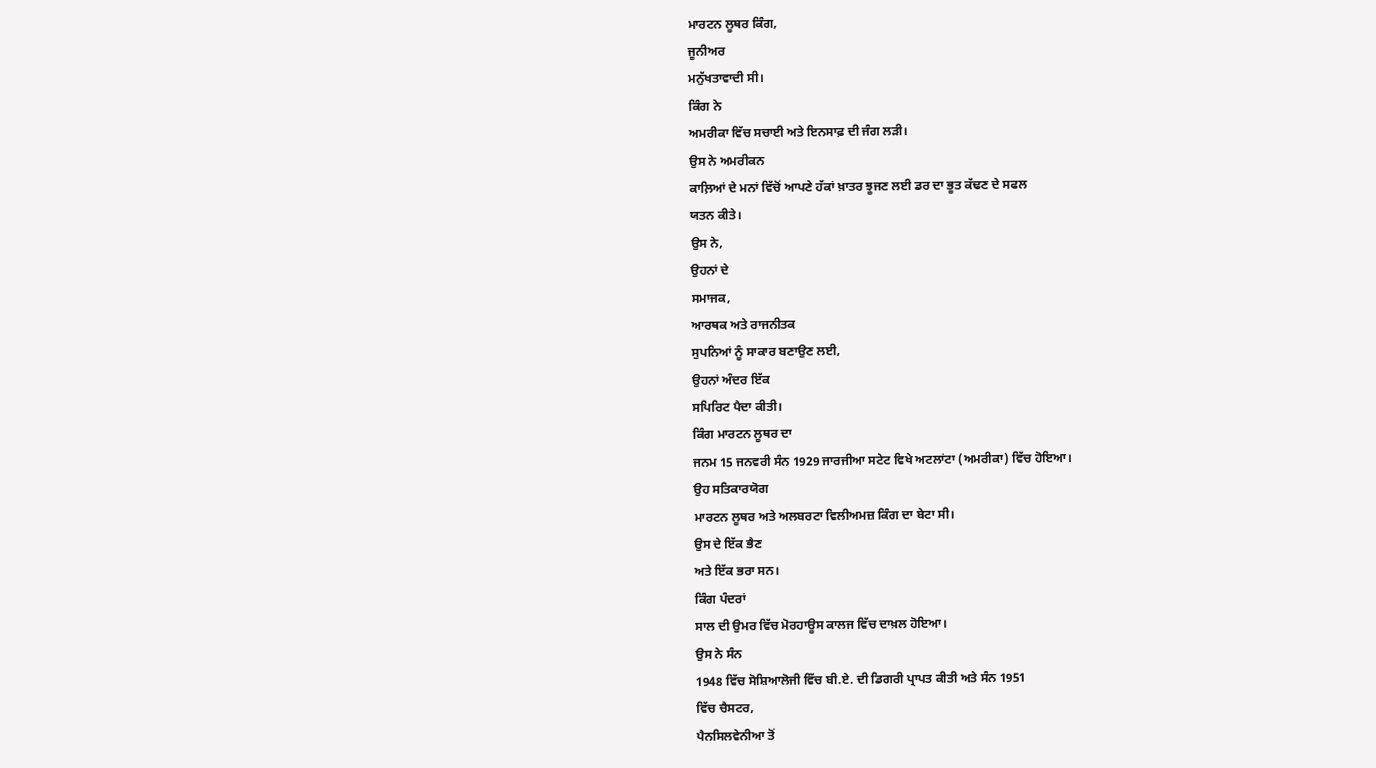ਮਾਰਟਨ ਲੂਥਰ ਕਿੰਗ,
ਜੂਨੀਅਰ
ਮਨੁੱਖਤਾਵਾਦੀ ਸੀ।
ਕਿੰਗ ਨੇ
ਅਮਰੀਕਾ ਵਿੱਚ ਸਚਾਈ ਅਤੇ ਇਨਸਾਫ਼ ਦੀ ਜੰਗ ਲੜੀ।
ਉਸ ਨੇ ਅਮਰੀਕਨ
ਕਾਲ਼ਿਆਂ ਦੇ ਮਨਾਂ ਵਿੱਚੋਂ ਆਪਣੇ ਹੱਕਾਂ ਖ਼ਾਤਰ ਝੂਜਣ ਲਈ ਡਰ ਦਾ ਭੂਤ ਕੱਢਣ ਦੇ ਸਫਲ
ਯਤਨ ਕੀਤੇ।
ਉਸ ਨੇ,
ਉਹਨਾਂ ਦੇ
ਸਮਾਜਕ,
ਆਰਥਕ ਅਤੇ ਰਾਜਨੀਤਕ
ਸੁਪਨਿਆਂ ਨੂੰ ਸਾਕਾਰ ਬਣਾਉਣ ਲਈ,
ਉਹਨਾਂ ਅੰਦਰ ਇੱਕ
ਸਪਿਰਿਟ ਪੈਦਾ ਕੀਤੀ।
ਕਿੰਗ ਮਾਰਟਨ ਲੂਥਰ ਦਾ
ਜਨਮ 15 ਜਨਵਰੀ ਸੰਨ 1929 ਜਾਰਜੀਆ ਸਟੇਟ ਵਿਖੇ ਅਟਲਾਂਟਾ (ਅਮਰੀਕਾ) ਵਿੱਚ ਹੋਇਆ।
ਉਹ ਸਤਿਕਾਰਯੋਗ
ਮਾਰਟਨ ਲੂਥਰ ਅਤੇ ਅਲਬਰਟਾ ਵਿਲੀਅਮਜ਼ ਕਿੰਗ ਦਾ ਬੇਟਾ ਸੀ।
ਉਸ ਦੇ ਇੱਕ ਭੈਣ
ਅਤੇ ਇੱਕ ਭਰਾ ਸਨ।
ਕਿੰਗ ਪੰਦਰਾਂ
ਸਾਲ ਦੀ ਉਮਰ ਵਿੱਚ ਮੋਰਹਾਊਸ ਕਾਲਜ ਵਿੱਚ ਦਾਖ਼ਲ ਹੋਇਆ।
ਉਸ ਨੇ ਸੰਨ
1948 ਵਿੱਚ ਸੋਸ਼ਿਆਲੋਜੀ ਵਿੱਚ ਬੀ.ਏ. ਦੀ ਡਿਗਰੀ ਪ੍ਰਾਪਤ ਕੀਤੀ ਅਤੇ ਸੰਨ 1951
ਵਿੱਚ ਚੈਸਟਰ,
ਪੈਨਸਿਲਵੇਨੀਆ ਤੋਂ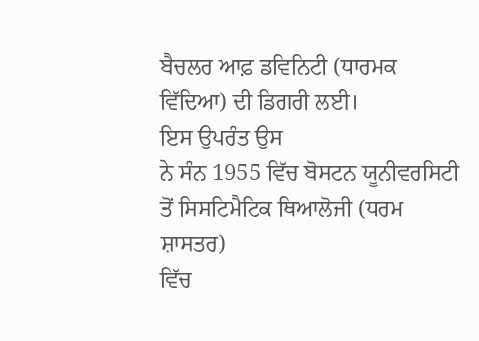ਬੈਚਲਰ ਆਫ਼ ਡਵਿਨਿਟੀ (ਧਾਰਮਕ ਵਿੱਦਿਆ) ਦੀ ਡਿਗਰੀ ਲਈ।
ਇਸ ਉਪਰੰਤ ਉਸ
ਨੇ ਸੰਨ 1955 ਵਿੱਚ ਬੋਸਟਨ ਯੂਨੀਵਰਸਿਟੀ ਤੋਂ ਸਿਸਟਿਮੈਟਿਕ ਥਿਆਲੋਜੀ (ਧਰਮ ਸ਼ਾਸਤਰ)
ਵਿੱਚ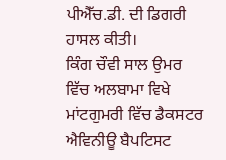ਪੀਐੱਚ.ਡੀ. ਦੀ ਡਿਗਰੀ ਹਾਸਲ ਕੀਤੀ।
ਕਿੰਗ ਚੌਵੀ ਸਾਲ ਉਮਰ
ਵਿੱਚ ਅਲਬਾਮਾ ਵਿਖੇ ਮਾਂਟਗੁਮਰੀ ਵਿੱਚ ਡੈਕਸਟਰ ਐਵਿਨੀਊ ਬੈਪਟਿਸਟ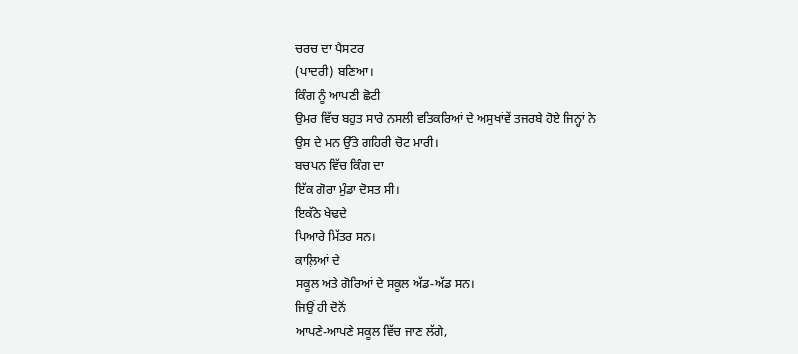ਚਰਚ ਦਾ ਪੈਸਟਰ
(ਪਾਦਰੀ) ਬਣਿਆ।
ਕਿੰਗ ਨੂੰ ਆਪਣੀ ਛੋਟੀ
ਉਮਰ ਵਿੱਚ ਬਹੁਤ ਸਾਰੇ ਨਸਲੀ ਵਤਿਕਰਿਆਂ ਦੇ ਅਸੁਖਾਂਵੇਂ ਤਜਰਬੇ ਹੋਏ ਜਿਨ੍ਹਾਂ ਨੇ
ਉਸ ਦੇ ਮਨ ਉੱਤੇ ਗਹਿਰੀ ਚੋਟ ਮਾਰੀ।
ਬਚਪਨ ਵਿੱਚ ਕਿੰਗ ਦਾ
ਇੱਕ ਗੋਰਾ ਮੁੰਡਾ ਦੋਸਤ ਸੀ।
ਇਕੱਠੇ ਖੇਢਦੇ
ਪਿਆਰੇ ਮਿੱਤਰ ਸਨ।
ਕਾਲ਼ਿਆਂ ਦੇ
ਸਕੂਲ ਅਤੇ ਗੋਰਿਆਂ ਦੇ ਸਕੂਲ ਅੱਡ-ਅੱਡ ਸਨ।
ਜਿਉਂ ਹੀ ਦੋਨੋਂ
ਆਪਣੇ-ਆਪਣੇ ਸਕੂਲ ਵਿੱਚ ਜਾਣ ਲੱਗੇ,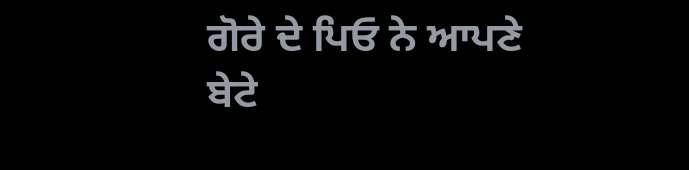ਗੋਰੇ ਦੇ ਪਿਓ ਨੇ ਆਪਣੇ
ਬੇਟੇ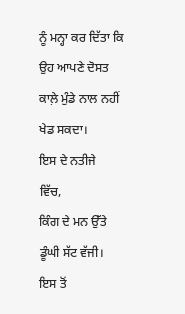ਨੂੰ ਮਨ੍ਹਾ ਕਰ ਦਿੱਤਾ ਕਿ ਉਹ ਆਪਣੇ ਦੋਸਤ ਕਾਲ਼ੇ ਮੁੰਡੇ ਨਾਲ ਨਹੀਂ ਖੇਡ ਸਕਦਾ।
ਇਸ ਦੇ ਨਤੀਜੇ
ਵਿੱਚ,
ਕਿੰਗ ਦੇ ਮਨ ਉੱਤੇ
ਡੂੰਘੀ ਸੱਟ ਵੱਜੀ।
ਇਸ ਤੋਂ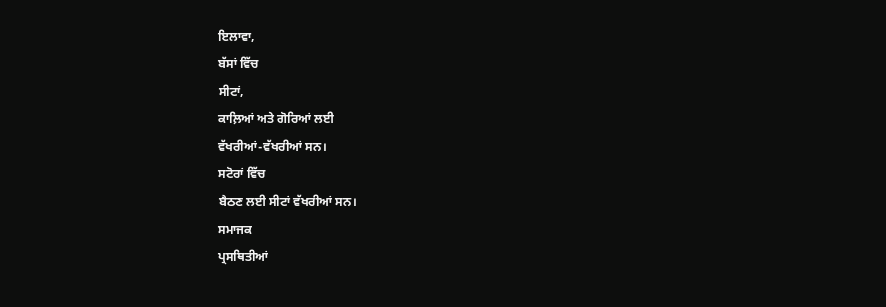ਇਲਾਵਾ,
ਬੱਸਾਂ ਵਿੱਚ
ਸੀਟਾਂ,
ਕਾਲ਼ਿਆਂ ਅਤੇ ਗੋਰਿਆਂ ਲਈ
ਵੱਖਰੀਆਂ-ਵੱਖਰੀਆਂ ਸਨ।
ਸਟੋਰਾਂ ਵਿੱਚ
ਬੈਠਣ ਲਈ ਸੀਟਾਂ ਵੱਖਰੀਆਂ ਸਨ।
ਸਮਾਜਕ
ਪ੍ਰਸਥਿਤੀਆਂ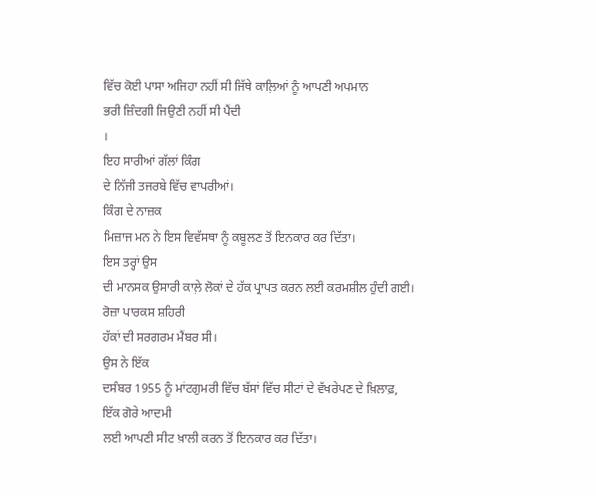ਵਿੱਚ ਕੋਈ ਪਾਸਾ ਅਜਿਹਾ ਨਹੀਂ ਸੀ ਜਿੱਥੇ ਕਾਲ਼ਿਆਂ ਨੂੰ ਆਪਣੀ ਅਪਮਾਨ
ਭਰੀ ਜ਼ਿੰਦਗੀ ਜਿਉਣੀ ਨਹੀਂ ਸੀ ਪੈਂਦੀ
।
ਇਹ ਸਾਰੀਆਂ ਗੱਲਾਂ ਕਿੰਗ
ਦੇ ਨਿੱਜੀ ਤਜਰਬੇ ਵਿੱਚ ਵਾਪਰੀਆਂ।
ਕਿੰਗ ਦੇ ਨਾਜ਼ਕ
ਮਿਜ਼ਾਜ ਮਨ ਨੇ ਇਸ ਵਿਵੱਸਥਾ ਨੂੰ ਕਬੂਲਣ ਤੋਂ ਇਨਕਾਰ ਕਰ ਦਿੱਤਾ।
ਇਸ ਤਰ੍ਹਾਂ ਉਸ
ਦੀ ਮਾਨਸਕ ਉਸਾਰੀ ਕਾਲ਼ੇ ਲੋਕਾਂ ਦੇ ਹੱਕ ਪ੍ਰਾਪਤ ਕਰਨ ਲਈ ਕਰਮਸ਼ੀਲ ਹੁੰਦੀ ਗਈ।
ਰੋਜ਼ਾ ਪਾਰਕਸ ਸ਼ਹਿਰੀ
ਹੱਕਾਂ ਦੀ ਸਰਗਰਮ ਮੈਂਬਰ ਸੀ।
ਉਸ ਨੇ ਇੱਕ
ਦਸੰਬਰ 1955 ਨੂੰ ਮਾਂਟਗੁਮਰੀ ਵਿੱਚ ਬੱਸਾਂ ਵਿੱਚ ਸੀਟਾਂ ਦੇ ਵੱਖਰੇਪਣ ਦੇ ਖ਼ਿਲਾਫ਼,
ਇੱਕ ਗੋਰੇ ਆਦਮੀ
ਲਈ ਆਪਣੀ ਸੀਟ ਖ਼ਾਲੀ ਕਰਨ ਤੋਂ ਇਨਕਾਰ ਕਰ ਦਿੱਤਾ।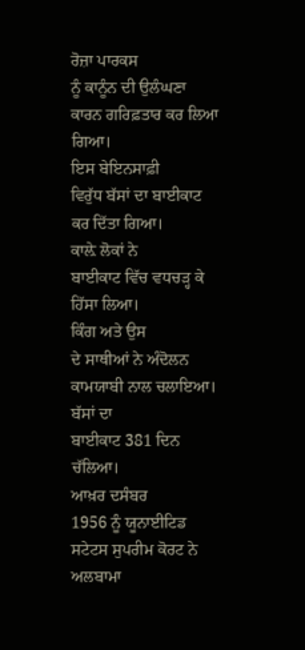ਰੋਜ਼ਾ ਪਾਰਕਸ
ਨੂੰ ਕਾਨੂੰਨ ਦੀ ਉਲੰਘਣਾ ਕਾਰਨ ਗਰਿਫ਼ਤਾਰ ਕਰ ਲਿਆ ਗਿਆ।
ਇਸ ਬੇਇਨਸਾਫ਼ੀ
ਵਿਰੁੱਧ ਬੱਸਾਂ ਦਾ ਬਾਈਕਾਟ ਕਰ ਦਿੱਤਾ ਗਿਆ।
ਕਾਲ਼ੇ ਲੋਕਾਂ ਨੇ
ਬਾਈਕਾਟ ਵਿੱਚ ਵਧਚੜ੍ਹ ਕੇ ਹਿੱਸਾ ਲਿਆ।
ਕਿੰਗ ਅਤੇ ਉਸ
ਦੇ ਸਾਥੀਆਂ ਨੇ ਅੰਦੋਲਨ ਕਾਮਯਾਬੀ ਨਾਲ ਚਲਾਇਆ।
ਬੱਸਾਂ ਦਾ
ਬਾਈਕਾਟ 381 ਦਿਨ ਚੱਲਿਆ।
ਆਖ਼ਰ ਦਸੰਬਰ
1956 ਨੂੰ ਯੂਨਾਈਟਿਡ ਸਟੇਟਸ ਸੁਪਰੀਮ ਕੋਰਟ ਨੇ ਅਲਬਾਮਾ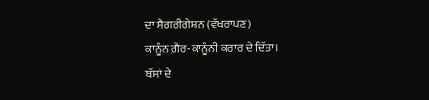ਦਾ ਸੈਗਰੀਗੇਸ਼ਨ (ਵੱਖਰਾਪਣ)
ਕਾਨੂੰਨ ਗ਼ੈਰ-ਕਾਨੂੰਨੀ ਕਰਾਰ ਦੇ ਦਿੱਤਾ।
ਬੱਸਾਂ ਦੇ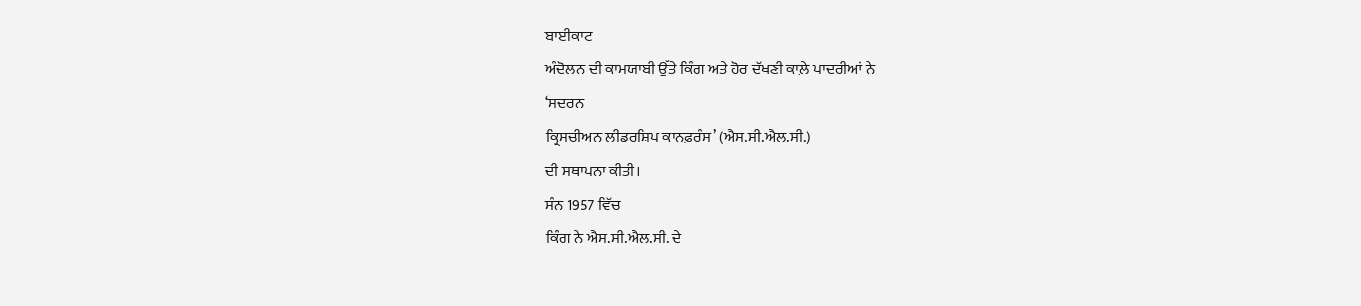ਬਾਈਕਾਟ
ਅੰਦੋਲਨ ਦੀ ਕਾਮਯਾਬੀ ਉੱਤੇ ਕਿੰਗ ਅਤੇ ਹੋਰ ਦੱਖਣੀ ਕਾਲ਼ੇ ਪਾਦਰੀਆਂ ਨੇ
‘ਸਦਰਨ
ਕ੍ਰਿਸਚੀਅਨ ਲੀਡਰਸ਼ਿਪ ਕਾਨਫ਼ਰੰਸ’ (ਐਸ.ਸੀ.ਐਲ.ਸੀ.)
ਦੀ ਸਥਾਪਨਾ ਕੀਤੀ।
ਸੰਨ 1957 ਵਿੱਚ
ਕਿੰਗ ਨੇ ਐਸ.ਸੀ.ਐਲ.ਸੀ. ਦੇ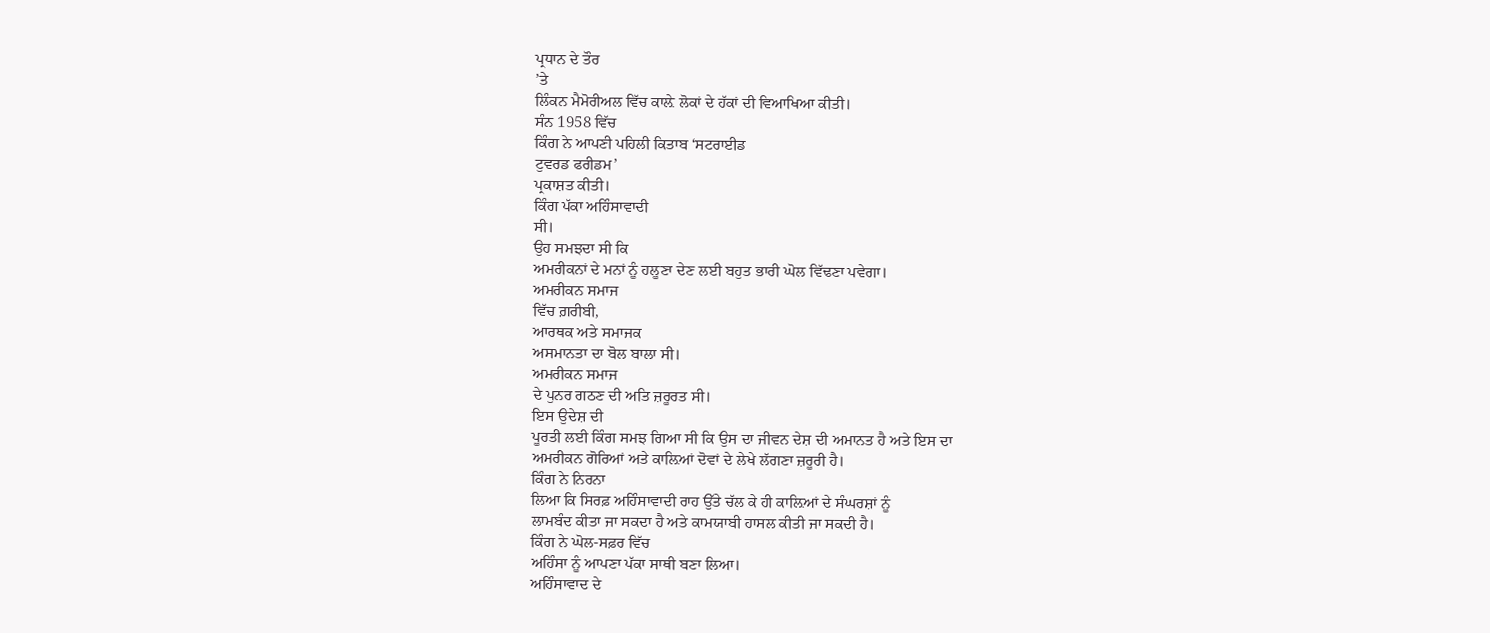ਪ੍ਰਧਾਨ ਦੇ ਤੌਰ
’ਤੇ
ਲਿੰਕਨ ਮੈਮੋਰੀਅਲ ਵਿੱਚ ਕਾਲ਼ੇ ਲੋਕਾਂ ਦੇ ਹੱਕਾਂ ਦੀ ਵਿਆਖਿਆ ਕੀਤੀ।
ਸੰਨ 1958 ਵਿੱਚ
ਕਿੰਗ ਨੇ ਆਪਣੀ ਪਹਿਲੀ ਕਿਤਾਬ ‘ਸਟਰਾਈਡ
ਟੁਵਰਡ ਫਰੀਡਮ’
ਪ੍ਰਕਾਸ਼ਤ ਕੀਤੀ।
ਕਿੰਗ ਪੱਕਾ ਅਹਿੰਸਾਵਾਦੀ
ਸੀ।
ਉਹ ਸਮਝਦਾ ਸੀ ਕਿ
ਅਮਰੀਕਨਾਂ ਦੇ ਮਨਾਂ ਨੂੰ ਹਲੂਣਾ ਦੇਣ ਲਈ ਬਹੁਤ ਭਾਰੀ ਘੋਲ ਵਿੱਢਣਾ ਪਵੇਗਾ।
ਅਮਰੀਕਨ ਸਮਾਜ
ਵਿੱਚ ਗ਼ਰੀਬੀ,
ਆਰਥਕ ਅਤੇ ਸਮਾਜਕ
ਅਸਮਾਨਤਾ ਦਾ ਬੋਲ ਬਾਲਾ ਸੀ।
ਅਮਰੀਕਨ ਸਮਾਜ
ਦੇ ਪੁਨਰ ਗਠਣ ਦੀ ਅਤਿ ਜ਼ਰੂਰਤ ਸੀ।
ਇਸ ਉਦੇਸ਼ ਦੀ
ਪੂਰਤੀ ਲਈ ਕਿੰਗ ਸਮਝ ਗਿਆ ਸੀ ਕਿ ਉਸ ਦਾ ਜੀਵਨ ਦੇਸ਼ ਦੀ ਅਮਾਨਤ ਹੈ ਅਤੇ ਇਸ ਦਾ
ਅਮਰੀਕਨ ਗੋਰਿਆਂ ਅਤੇ ਕਾਲ਼ਿਆਂ ਦੋਵਾਂ ਦੇ ਲੇਖੇ ਲੱਗਣਾ ਜ਼ਰੂਰੀ ਹੈ।
ਕਿੰਗ ਨੇ ਨਿਰਨਾ
ਲਿਆ ਕਿ ਸਿਰਫ਼ ਅਹਿੰਸਾਵਾਦੀ ਰਾਹ ਉੱਤੇ ਚੱਲ ਕੇ ਹੀ ਕਾਲ਼ਿਆਂ ਦੇ ਸੰਘਰਸ਼ਾਂ ਨੂੰ
ਲਾਮਬੰਦ ਕੀਤਾ ਜਾ ਸਕਦਾ ਹੈ ਅਤੇ ਕਾਮਯਾਬੀ ਹਾਸਲ ਕੀਤੀ ਜਾ ਸਕਦੀ ਹੈ।
ਕਿੰਗ ਨੇ ਘੋਲ-ਸਫ਼ਰ ਵਿੱਚ
ਅਹਿੰਸਾ ਨੂੰ ਆਪਣਾ ਪੱਕਾ ਸਾਥੀ ਬਣਾ ਲਿਆ।
ਅਹਿੰਸਾਵਾਦ ਦੇ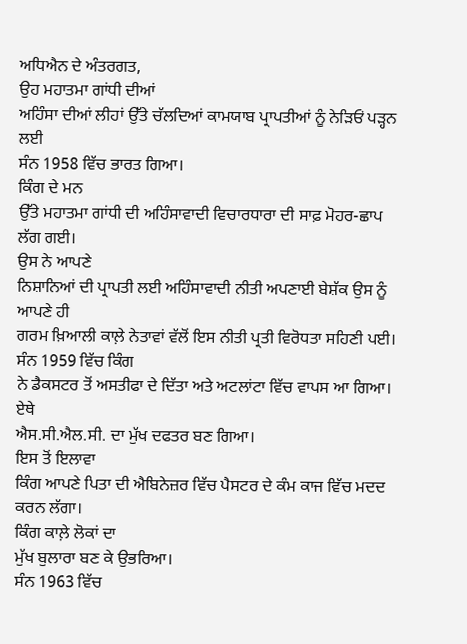ਅਧਿਐਨ ਦੇ ਅੰਤਰਗਤ,
ਉਹ ਮਹਾਤਮਾ ਗਾਂਧੀ ਦੀਆਂ
ਅਹਿੰਸਾ ਦੀਆਂ ਲੀਹਾਂ ਉੱਤੇ ਚੱਲਦਿਆਂ ਕਾਮਯਾਬ ਪ੍ਰਾਪਤੀਆਂ ਨੂੰ ਨੇੜਿਓਂ ਪੜ੍ਹਨ ਲਈ
ਸੰਨ 1958 ਵਿੱਚ ਭਾਰਤ ਗਿਆ।
ਕਿੰਗ ਦੇ ਮਨ
ਉੱਤੇ ਮਹਾਤਮਾ ਗਾਂਧੀ ਦੀ ਅਹਿੰਸਾਵਾਦੀ ਵਿਚਾਰਧਾਰਾ ਦੀ ਸਾਫ਼ ਮੋਹਰ-ਛਾਪ ਲੱਗ ਗਈ।
ਉਸ ਨੇ ਆਪਣੇ
ਨਿਸ਼ਾਨਿਆਂ ਦੀ ਪ੍ਰਾਪਤੀ ਲਈ ਅਹਿੰਸਾਵਾਦੀ ਨੀਤੀ ਅਪਣਾਈ ਬੇਸ਼ੱਕ ਉਸ ਨੂੰ ਆਪਣੇ ਹੀ
ਗਰਮ ਖ਼ਿਆਲੀ ਕਾਲ਼ੇ ਨੇਤਾਵਾਂ ਵੱਲੋਂ ਇਸ ਨੀਤੀ ਪ੍ਰਤੀ ਵਿਰੋਧਤਾ ਸਹਿਣੀ ਪਈ।
ਸੰਨ 1959 ਵਿੱਚ ਕਿੰਗ
ਨੇ ਡੈਕਸਟਰ ਤੋਂ ਅਸਤੀਫਾ ਦੇ ਦਿੱਤਾ ਅਤੇ ਅਟਲਾਂਟਾ ਵਿੱਚ ਵਾਪਸ ਆ ਗਿਆ।
ਏਥੇ
ਐਸ.ਸੀ.ਐਲ.ਸੀ. ਦਾ ਮੁੱਖ ਦਫਤਰ ਬਣ ਗਿਆ।
ਇਸ ਤੋਂ ਇਲਾਵਾ
ਕਿੰਗ ਆਪਣੇ ਪਿਤਾ ਦੀ ਐਬਿਨੇਜ਼ਰ ਵਿੱਚ ਪੈਸਟਰ ਦੇ ਕੰਮ ਕਾਜ ਵਿੱਚ ਮਦਦ ਕਰਨ ਲੱਗਾ।
ਕਿੰਗ ਕਾਲ਼ੇ ਲੋਕਾਂ ਦਾ
ਮੁੱਖ ਬੁਲਾਰਾ ਬਣ ਕੇ ਉਭਰਿਆ।
ਸੰਨ 1963 ਵਿੱਚ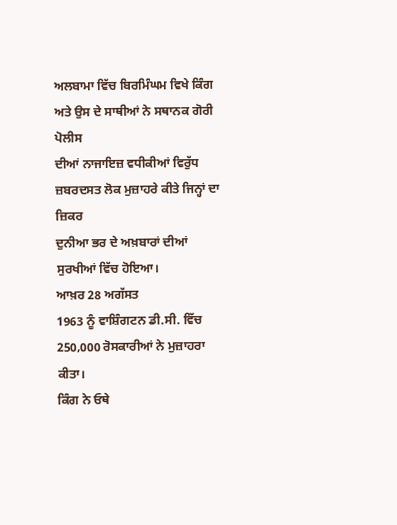ਅਲਬਾਮਾ ਵਿੱਚ ਬਿਰਮਿੰਘਮ ਵਿਖੇ ਕਿੰਗ ਅਤੇ ਉਸ ਦੇ ਸਾਥੀਆਂ ਨੇ ਸਥਾਨਕ ਗੋਰੀ ਪੋਲੀਸ
ਦੀਆਂ ਨਾਜਾਇਜ਼ ਵਧੀਕੀਆਂ ਵਿਰੁੱਧ ਜ਼ਬਰਦਸਤ ਲੋਕ ਮੁਜ਼ਾਹਰੇ ਕੀਤੇ ਜਿਨ੍ਹਾਂ ਦਾ ਜ਼ਿਕਰ
ਦੁਨੀਆ ਭਰ ਦੇ ਅਖ਼ਬਾਰਾਂ ਦੀਆਂ ਸੁਰਖੀਆਂ ਵਿੱਚ ਹੋਇਆ।
ਆਖ਼ਰ 28 ਅਗੱਸਤ
1963 ਨੂੰ ਵਾਸ਼ਿੰਗਟਨ ਡੀ.ਸੀ. ਵਿੱਚ 250,000 ਰੋਸਕਾਰੀਆਂ ਨੇ ਮੁਜ਼ਾਹਰਾ ਕੀਤਾ।
ਕਿੰਗ ਨੇ ਓਥੇ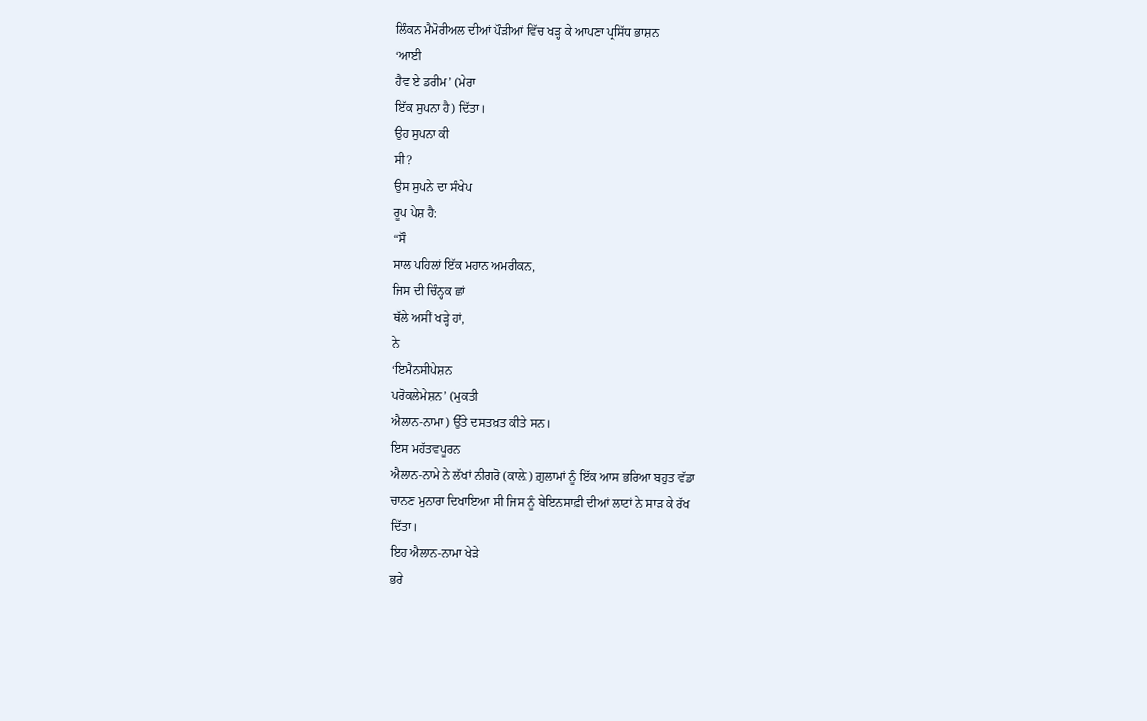ਲਿੰਕਨ ਮੈਮੋਰੀਅਲ ਦੀਆਂ ਪੌੜੀਆਂ ਵਿੱਚ ਖੜ੍ਹ ਕੇ ਆਪਣਾ ਪ੍ਰਸਿੱਧ ਭਾਸ਼ਨ
‘ਆਈ
ਹੈਵ ਏ ਡਰੀਮ’ (ਮੇਰਾ
ਇੱਕ ਸੁਪਨਾ ਹੈ) ਦਿੱਤਾ।
ਉਹ ਸੁਪਨਾ ਕੀ
ਸੀ?
ਉਸ ਸੁਪਨੇ ਦਾ ਸੰਖੇਪ
ਰੂਪ ਪੇਸ਼ ਹੈ:
“ਸੌ
ਸਾਲ ਪਹਿਲਾਂ ਇੱਕ ਮਹਾਨ ਅਮਰੀਕਨ,
ਜਿਸ ਦੀ ਚਿੰਨ੍ਹਕ ਛਾਂ
ਥੱਲੇ ਅਸੀਂ ਖੜ੍ਹੇ ਹਾਂ,
ਨੇ
‘ਇਮੈਨਸੀਪੇਸ਼ਨ
ਪਰੋਕਲੇਮੇਸ਼ਨ’ (ਮੁਕਤੀ
ਐਲਾਨ-ਨਾਮਾ) ਉੱਤੇ ਦਸਤਖ਼ਤ ਕੀਤੇ ਸਨ।
ਇਸ ਮਹੱਤਵਪੂਰਨ
ਐਲਾਨ-ਨਾਮੇ ਨੇ ਲੱਖਾਂ ਨੀਗਰੋ (ਕਾਲ਼ੇ) ਗ਼ੁਲਾਮਾਂ ਨੂੰ ਇੱਕ ਆਸ ਭਰਿਆ ਬਹੁਤ ਵੱਡਾ
ਚਾਨਣ ਮੁਨਾਰਾ ਦਿਖਾਇਆ ਸੀ ਜਿਸ ਨੂੰ ਬੇਇਨਸਾਫ਼ੀ ਦੀਆਂ ਲਾਟਾਂ ਨੇ ਸਾੜ ਕੇ ਰੱਖ
ਦਿੱਤਾ।
ਇਹ ਐਲਾਨ-ਨਾਮਾ ਖੇੜੇ
ਭਰੇ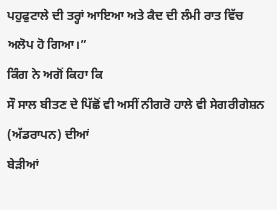ਪਹੁਫੁਟਾਲੇ ਦੀ ਤਰ੍ਹਾਂ ਆਇਆ ਅਤੇ ਕੈਦ ਦੀ ਲੰਮੀ ਰਾਤ ਵਿੱਚ ਅਲੋਪ ਹੋ ਗਿਆ।”
ਕਿੰਗ ਨੇ ਅਗੋਂ ਕਿਹਾ ਕਿ
ਸੌ ਸਾਲ ਬੀਤਣ ਦੇ ਪਿੱਛੋਂ ਵੀ ਅਸੀਂ ਨੀਗਰੋ ਹਾਲੇ ਵੀ ਸੇਗਰੀਗੇਸ਼ਨ (ਅੱਡਰਾਪਨ) ਦੀਆਂ
ਬੇੜੀਆਂ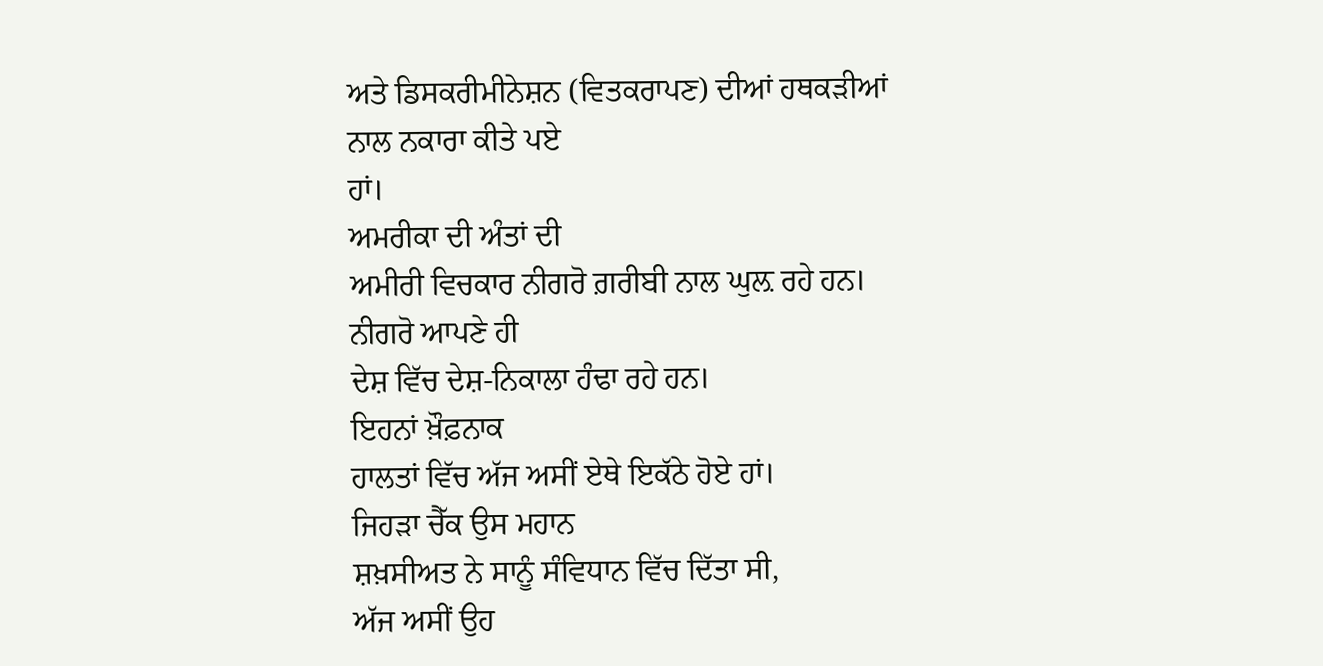ਅਤੇ ਡਿਸਕਰੀਮੀਨੇਸ਼ਨ (ਵਿਤਕਰਾਪਣ) ਦੀਆਂ ਹਥਕੜੀਆਂ ਨਾਲ ਨਕਾਰਾ ਕੀਤੇ ਪਏ
ਹਾਂ।
ਅਮਰੀਕਾ ਦੀ ਅੰਤਾਂ ਦੀ
ਅਮੀਰੀ ਵਿਚਕਾਰ ਨੀਗਰੋ ਗ਼ਰੀਬੀ ਨਾਲ ਘੁਲ਼ ਰਹੇ ਹਨ।
ਨੀਗਰੋ ਆਪਣੇ ਹੀ
ਦੇਸ਼ ਵਿੱਚ ਦੇਸ਼-ਨਿਕਾਲਾ ਹੰਢਾ ਰਹੇ ਹਨ।
ਇਹਨਾਂ ਖ਼ੌਫ਼ਨਾਕ
ਹਾਲਤਾਂ ਵਿੱਚ ਅੱਜ ਅਸੀਂ ਏਥੇ ਇਕੱਠੇ ਹੋਏ ਹਾਂ।
ਜਿਹੜਾ ਚੈੱਕ ਉਸ ਮਹਾਨ
ਸ਼ਖ਼ਸੀਅਤ ਨੇ ਸਾਨੂੰ ਸੰਵਿਧਾਨ ਵਿੱਚ ਦਿੱਤਾ ਸੀ,
ਅੱਜ ਅਸੀਂ ਉਹ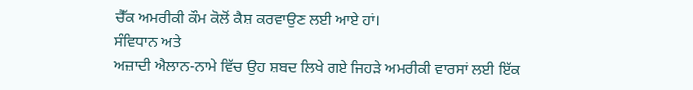ਚੈੱਕ ਅਮਰੀਕੀ ਕੌਮ ਕੋਲੋਂ ਕੈਸ਼ ਕਰਵਾਉਣ ਲਈ ਆਏ ਹਾਂ।
ਸੰਵਿਧਾਨ ਅਤੇ
ਅਜ਼ਾਦੀ ਐਲਾਨ-ਨਾਮੇ ਵਿੱਚ ਉਹ ਸ਼ਬਦ ਲਿਖੇ ਗਏ ਜਿਹੜੇ ਅਮਰੀਕੀ ਵਾਰਸਾਂ ਲਈ ਇੱਕ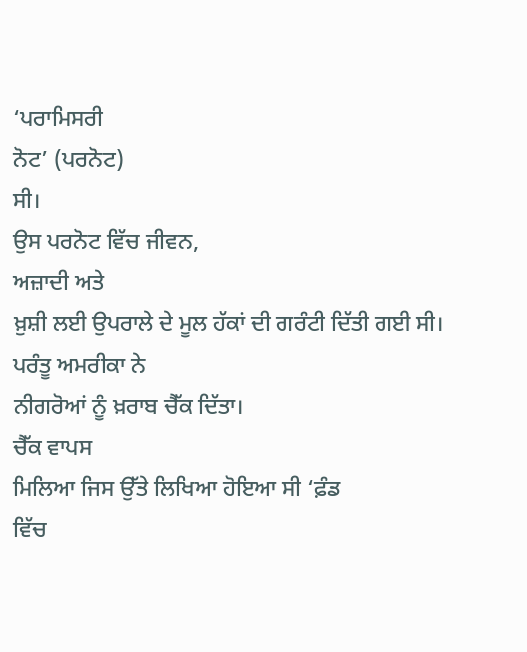‘ਪਰਾਮਿਸਰੀ
ਨੋਟ’ (ਪਰਨੋਟ)
ਸੀ।
ਉਸ ਪਰਨੋਟ ਵਿੱਚ ਜੀਵਨ,
ਅਜ਼ਾਦੀ ਅਤੇ
ਖ਼ੁਸ਼ੀ ਲਈ ਉਪਰਾਲੇ ਦੇ ਮੂਲ ਹੱਕਾਂ ਦੀ ਗਰੰਟੀ ਦਿੱਤੀ ਗਈ ਸੀ।
ਪਰੰਤੂ ਅਮਰੀਕਾ ਨੇ
ਨੀਗਰੋਆਂ ਨੂੰ ਖ਼ਰਾਬ ਚੈੱਕ ਦਿੱਤਾ।
ਚੈੱਕ ਵਾਪਸ
ਮਿਲਿਆ ਜਿਸ ਉੱਤੇ ਲਿਖਿਆ ਹੋਇਆ ਸੀ ‘ਫ਼ੰਡ
ਵਿੱਚ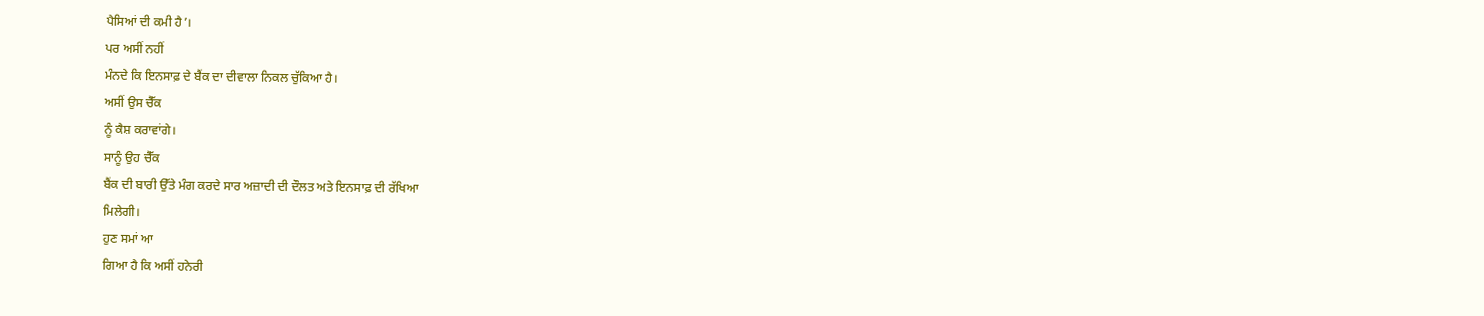ਪੈਸਿਆਂ ਦੀ ਕਮੀ ਹੈ’।
ਪਰ ਅਸੀਂ ਨਹੀਂ
ਮੰਨਦੇ ਕਿ ਇਨਸਾਫ਼ ਦੇ ਬੈਂਕ ਦਾ ਦੀਵਾਲਾ ਨਿਕਲ ਚੁੱਕਿਆ ਹੈ।
ਅਸੀਂ ਉਸ ਚੈੱਕ
ਨੂੰ ਕੈਸ਼ ਕਰਾਵਾਂਗੇ।
ਸਾਨੂੰ ਉਹ ਚੈੱਕ
ਬੈਂਕ ਦੀ ਬਾਰੀ ਉੱਤੇ ਮੰਗ ਕਰਦੇ ਸਾਰ ਅਜ਼ਾਦੀ ਦੀ ਦੌਲਤ ਅਤੇ ਇਨਸਾਫ਼ ਦੀ ਰੱਖਿਆ
ਮਿਲੇਗੀ।
ਹੁਣ ਸਮਾਂ ਆ
ਗਿਆ ਹੈ ਕਿ ਅਸੀਂ ਹਨੇਰੀ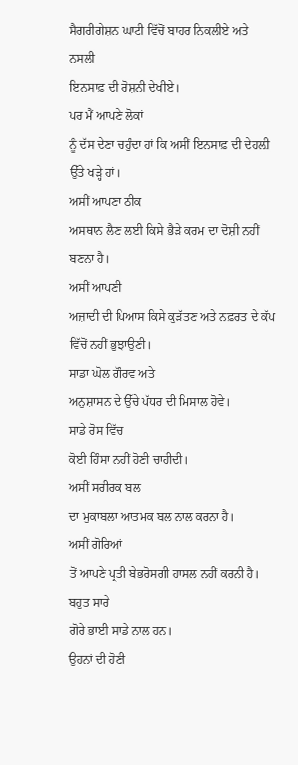ਸੈਗਰੀਗੇਸ਼ਨ ਘਾਟੀ ਵਿੱਚੋਂ ਬਾਹਰ ਨਿਕਲੀਏ ਅਤੇ ਨਸਲੀ
ਇਨਸਾਫ਼ ਦੀ ਰੋਸ਼ਨੀ ਦੇਖੀਏ।
ਪਰ ਮੈਂ ਆਪਣੇ ਲੋਕਾਂ
ਨੂੰ ਦੱਸ ਦੇਣਾ ਚਹੁੰਦਾ ਹਾਂ ਕਿ ਅਸੀਂ ਇਨਸਾਫ਼ ਦੀ ਦੇਹਲ਼ੀ ਉੱਤੇ ਖੜ੍ਹੇ ਹਾਂ।
ਅਸੀਂ ਆਪਣਾ ਠੀਕ
ਅਸਥਾਨ ਲੈਣ ਲਈ ਕਿਸੇ ਭੈੜੇ ਕਰਮ ਦਾ ਦੋਸ਼ੀ ਨਹੀਂ ਬਣਨਾ ਹੈ।
ਅਸੀਂ ਆਪਣੀ
ਅਜ਼ਾਦੀ ਦੀ ਪਿਆਸ ਕਿਸੇ ਕੁੜੱਤਣ ਅਤੇ ਨਫ਼ਰਤ ਦੇ ਕੱਪ ਵਿੱਚੋਂ ਨਹੀਂ ਭੁਝਾਉਣੀ।
ਸਾਡਾ ਘੋਲ ਗੌਰਵ ਅਤੇ
ਅਨੁਸ਼ਾਸਨ ਦੇ ਉੱਚੇ ਪੱਧਰ ਦੀ ਮਿਸਾਲ ਹੋਵੇ।
ਸਾਡੇ ਰੋਸ ਵਿੱਚ
ਕੋਈ ਹਿੰਸਾ ਨਹੀਂ ਹੋਣੀ ਚਾਹੀਦੀ।
ਅਸੀਂ ਸਰੀਰਕ ਬਲ
ਦਾ ਮੁਕਾਬਲਾ ਆਤਮਕ ਬਲ ਨਾਲ ਕਰਨਾ ਹੈ।
ਅਸੀਂ ਗੋਰਿਆਂ
ਤੋਂ ਆਪਣੇ ਪ੍ਰਤੀ ਬੇਭਰੋਸਗੀ ਹਾਸਲ ਨਹੀਂ ਕਰਨੀ ਹੈ।
ਬਹੁਤ ਸਾਰੇ
ਗੋਰੇ ਭਾਈ ਸਾਡੇ ਨਾਲ ਹਨ।
ਉਹਨਾਂ ਦੀ ਹੋਣੀ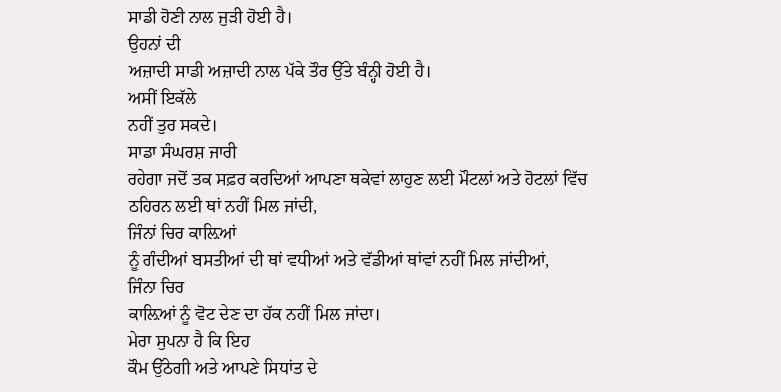ਸਾਡੀ ਹੋਣੀ ਨਾਲ ਜੁੜੀ ਹੋਈ ਹੈ।
ਉਹਨਾਂ ਦੀ
ਅਜ਼ਾਦੀ ਸਾਡੀ ਅਜ਼ਾਦੀ ਨਾਲ ਪੱਕੇ ਤੌਰ ਉੱਤੇ ਬੰਨ੍ਹੀ ਹੋਈ ਹੈ।
ਅਸੀਂ ਇਕੱਲੇ
ਨਹੀਂ ਤੁਰ ਸਕਦੇ।
ਸਾਡਾ ਸੰਘਰਸ਼ ਜਾਰੀ
ਰਹੇਗਾ ਜਦੋਂ ਤਕ ਸਫ਼ਰ ਕਰਦਿਆਂ ਆਪਣਾ ਥਕੇਵਾਂ ਲਾਹੁਣ ਲਈ ਮੌਟਲਾਂ ਅਤੇ ਹੋਟਲਾਂ ਵਿੱਚ
ਠਹਿਰਨ ਲਈ ਥਾਂ ਨਹੀਂ ਮਿਲ ਜਾਂਦੀ,
ਜਿੰਨਾਂ ਚਿਰ ਕਾਲ਼ਿਆਂ
ਨੂੰ ਗੰਦੀਆਂ ਬਸਤੀਆਂ ਦੀ ਥਾਂ ਵਧੀਆਂ ਅਤੇ ਵੱਡੀਆਂ ਥਾਂਵਾਂ ਨਹੀਂ ਮਿਲ ਜਾਂਦੀਆਂ,
ਜਿੰਨਾ ਚਿਰ
ਕਾਲ਼ਿਆਂ ਨੂੰ ਵੋਟ ਦੇਣ ਦਾ ਹੱਕ ਨਹੀਂ ਮਿਲ ਜਾਂਦਾ।
ਮੇਰਾ ਸੁਪਨਾ ਹੈ ਕਿ ਇਹ
ਕੌਮ ਉੱਠੇਗੀ ਅਤੇ ਆਪਣੇ ਸਿਧਾਂਤ ਦੇ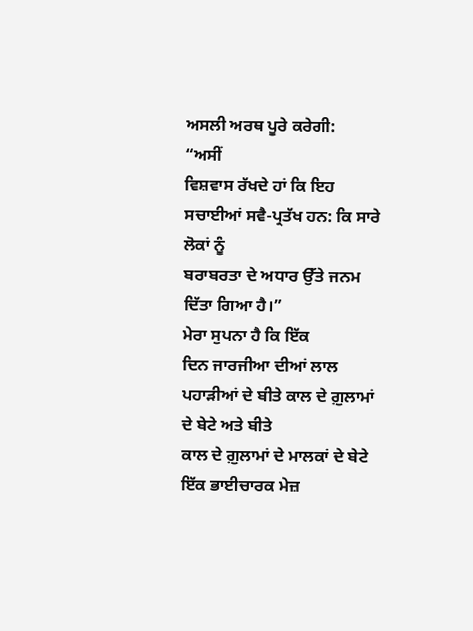ਅਸਲੀ ਅਰਥ ਪੂਰੇ ਕਰੇਗੀ:
“ਅਸੀਂ
ਵਿਸ਼ਵਾਸ ਰੱਖਦੇ ਹਾਂ ਕਿ ਇਹ ਸਚਾਈਆਂ ਸਵੈ-ਪ੍ਰਤੱਖ ਹਨ: ਕਿ ਸਾਰੇ ਲੋਕਾਂ ਨੂੰ
ਬਰਾਬਰਤਾ ਦੇ ਅਧਾਰ ਉੱਤੇ ਜਨਮ ਦਿੱਤਾ ਗਿਆ ਹੈ।”
ਮੇਰਾ ਸੁਪਨਾ ਹੈ ਕਿ ਇੱਕ
ਦਿਨ ਜਾਰਜੀਆ ਦੀਆਂ ਲਾਲ ਪਹਾੜੀਆਂ ਦੇ ਬੀਤੇ ਕਾਲ ਦੇ ਗ਼ੁਲਾਮਾਂ ਦੇ ਬੇਟੇ ਅਤੇ ਬੀਤੇ
ਕਾਲ ਦੇ ਗ਼ੁਲਾਮਾਂ ਦੇ ਮਾਲਕਾਂ ਦੇ ਬੇਟੇ ਇੱਕ ਭਾਈਚਾਰਕ ਮੇਜ਼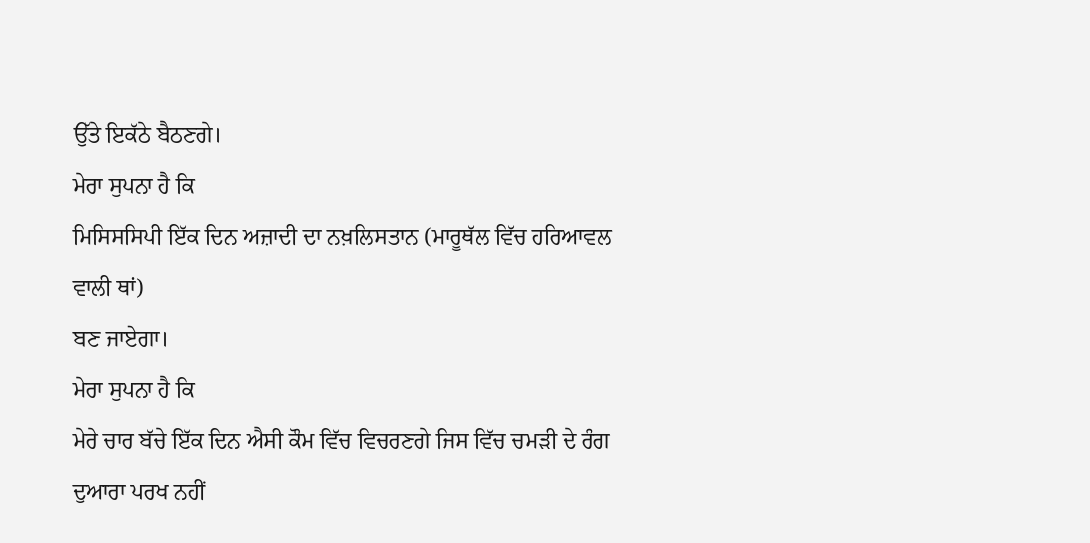ਉੱਤੇ ਇਕੱਠੇ ਬੈਠਣਗੇ।
ਮੇਰਾ ਸੁਪਨਾ ਹੈ ਕਿ
ਮਿਸਿਸਸਿਪੀ ਇੱਕ ਦਿਨ ਅਜ਼ਾਦੀ ਦਾ ਨਖ਼ਲਿਸਤਾਨ (ਮਾਰੂਥੱਲ ਵਿੱਚ ਹਰਿਆਵਲ ਵਾਲੀ ਥਾਂ)
ਬਣ ਜਾਏਗਾ।
ਮੇਰਾ ਸੁਪਨਾ ਹੈ ਕਿ
ਮੇਰੇ ਚਾਰ ਬੱਚੇ ਇੱਕ ਦਿਨ ਐਸੀ ਕੌਮ ਵਿੱਚ ਵਿਚਰਣਗੇ ਜਿਸ ਵਿੱਚ ਚਮੜੀ ਦੇ ਰੰਗ
ਦੁਆਰਾ ਪਰਖ ਨਹੀਂ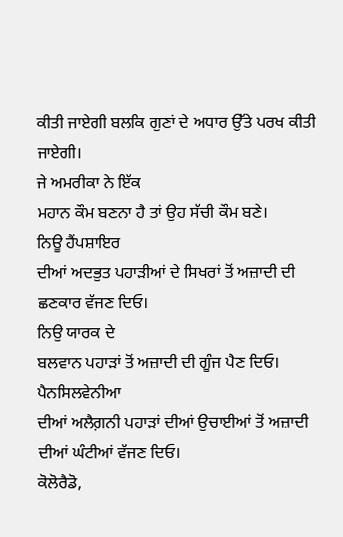ਕੀਤੀ ਜਾਏਗੀ ਬਲਕਿ ਗੁਣਾਂ ਦੇ ਅਧਾਰ ਉੱਤੇ ਪਰਖ ਕੀਤੀ ਜਾਏਗੀ।
ਜੇ ਅਮਰੀਕਾ ਨੇ ਇੱਕ
ਮਹਾਨ ਕੌਮ ਬਣਨਾ ਹੈ ਤਾਂ ਉਹ ਸੱਚੀ ਕੌਮ ਬਣੇ।
ਨਿਊ ਹੈਂਪਸ਼ਾਇਰ
ਦੀਆਂ ਅਦਭੁਤ ਪਹਾੜੀਆਂ ਦੇ ਸਿਖਰਾਂ ਤੋਂ ਅਜ਼ਾਦੀ ਦੀ ਛਣਕਾਰ ਵੱਜਣ ਦਿਓ।
ਨਿਉ ਯਾਰਕ ਦੇ
ਬਲਵਾਨ ਪਹਾੜਾਂ ਤੋਂ ਅਜ਼ਾਦੀ ਦੀ ਗੂੰਜ ਪੈਣ ਦਿਓ।
ਪੈਨਸਿਲਵੇਨੀਆ
ਦੀਆਂ ਅਲੈਗ਼ਨੀ ਪਹਾੜਾਂ ਦੀਆਂ ਉਚਾਈਆਂ ਤੋਂ ਅਜ਼ਾਦੀ ਦੀਆਂ ਘੰਟੀਆਂ ਵੱਜਣ ਦਿਓ।
ਕੋਲੋਰੈਡੋ,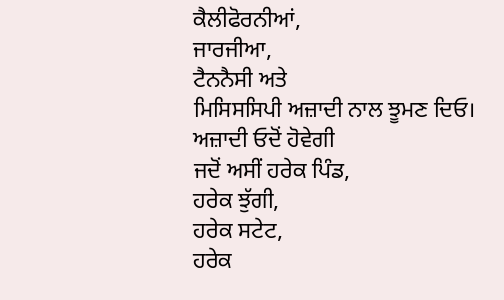ਕੈਲੀਫੋਰਨੀਆਂ,
ਜਾਰਜੀਆ,
ਟੈਨਨੈਸੀ ਅਤੇ
ਮਿਸਿਸਸਿਪੀ ਅਜ਼ਾਦੀ ਨਾਲ ਝੂਮਣ ਦਿਓ।
ਅਜ਼ਾਦੀ ਓਦੋਂ ਹੋਵੇਗੀ
ਜਦੋਂ ਅਸੀਂ ਹਰੇਕ ਪਿੰਡ,
ਹਰੇਕ ਝੁੱਗੀ,
ਹਰੇਕ ਸਟੇਟ,
ਹਰੇਕ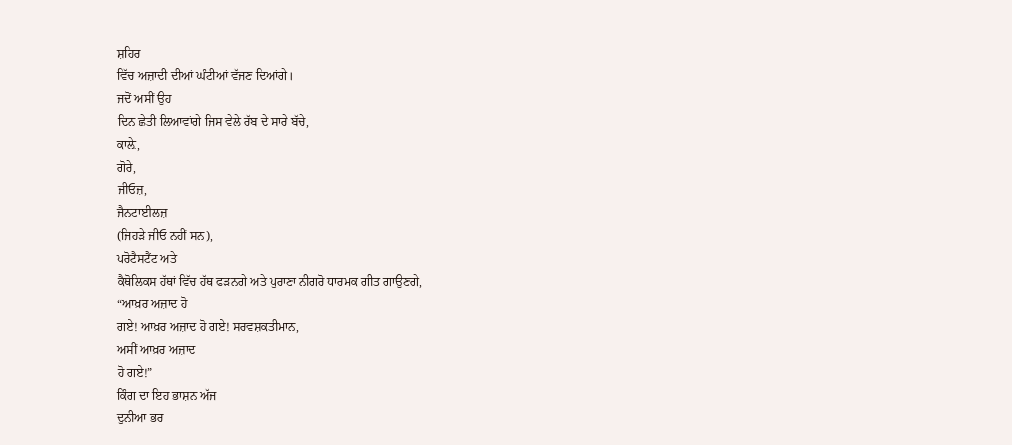ਸ਼ਹਿਰ
ਵਿੱਚ ਅਜ਼ਾਦੀ ਦੀਆਂ ਘੰਟੀਆਂ ਵੱਜਣ ਦਿਆਂਗੇ।
ਜਦੋਂ ਅਸੀਂ ਉਹ
ਦਿਨ ਛੇਤੀ ਲਿਆਵਾਂਗੇ ਜਿਸ ਵੇਲੇ ਰੱਬ ਦੇ ਸਾਰੇ ਬੱਚੇ,
ਕਾਲ਼ੇ,
ਗੋਰੇ,
ਜੀਓਜ਼,
ਜੈਨਟਾਈਲਜ਼
(ਜਿਹੜੇ ਜੀਓ ਨਹੀਂ ਸਨ),
ਪਰੋਟੈਸਟੈਂਟ ਅਤੇ
ਕੈਥੋਲਿਕਸ ਹੱਥਾਂ ਵਿੱਚ ਹੱਥ ਫੜਨਗੇ ਅਤੇ ਪੁਰਾਣਾ ਨੀਗਰੋ ਧਾਰਮਕ ਗੀਤ ਗਾਉਣਗੇ,
“ਆਖ਼ਰ ਅਜ਼ਾਦ ਹੋ
ਗਏ! ਆਖ਼ਰ ਅਜ਼ਾਦ ਹੋ ਗਏ! ਸਰਵਸ਼ਕਤੀਮਾਨ,
ਅਸੀਂ ਆਖ਼ਰ ਅਜ਼ਾਦ
ਹੋ ਗਏ!”
ਕਿੰਗ ਦਾ ਇਹ ਭਾਸ਼ਨ ਅੱਜ
ਦੁਨੀਆ ਭਰ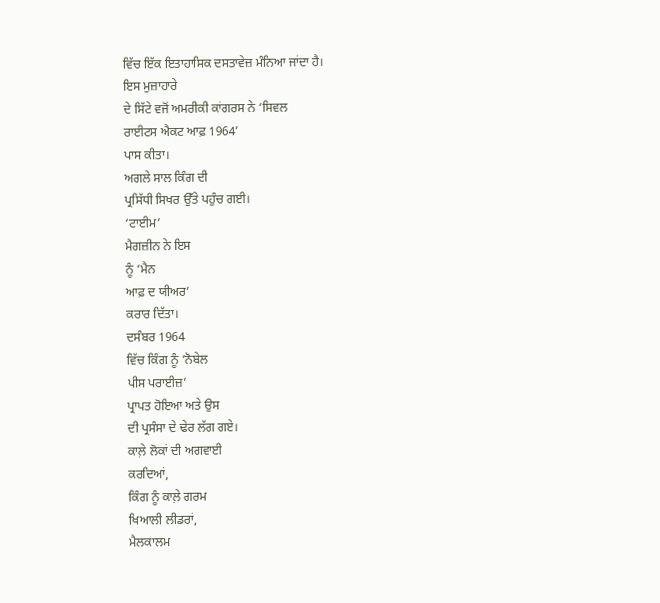ਵਿੱਚ ਇੱਕ ਇਤਾਹਾਸਿਕ ਦਸਤਾਵੇਜ਼ ਮੰਨਿਆ ਜਾਂਦਾ ਹੈ।
ਇਸ ਮੁਜ਼ਾਹਾਰੇ
ਦੇ ਸਿੱਟੇ ਵਜੋਂ ਅਮਰੀਕੀ ਕਾਂਗਰਸ ਨੇ ‘ਸਿਵਲ
ਰਾਈਟਸ ਐਕਟ ਆਫ਼ 1964’
ਪਾਸ ਕੀਤਾ।
ਅਗਲੇ ਸਾਲ ਕਿੰਗ ਦੀ
ਪ੍ਰਸਿੱਧੀ ਸਿਖਰ ਉੱਤੇ ਪਹੁੰਚ ਗਈ।
‘ਟਾਈਮ’
ਮੈਗਜ਼ੀਨ ਨੇ ਇਸ
ਨੂੰ ‘ਮੈਨ
ਆਫ਼ ਦ ਯੀਅਰ’
ਕਰਾਰ ਦਿੱਤਾ।
ਦਸੰਬਰ 1964
ਵਿੱਚ ਕਿੰਗ ਨੂੰ ‘ਨੋਬੇਲ
ਪੀਸ ਪਰਾਈਜ਼’
ਪ੍ਰਾਪਤ ਹੋਇਆ ਅਤੇ ਉਸ
ਦੀ ਪ੍ਰਸੰਸਾ ਦੇ ਢੇਰ ਲੱਗ ਗਏ।
ਕਾਲ਼ੇ ਲੋਕਾਂ ਦੀ ਅਗਵਾਈ
ਕਰਦਿਆਂ,
ਕਿੰਗ ਨੂੰ ਕਾਲ਼ੇ ਗਰਮ
ਖਿਆਲੀ ਲੀਡਰਾਂ,
ਮੈਲਕਾਲਮ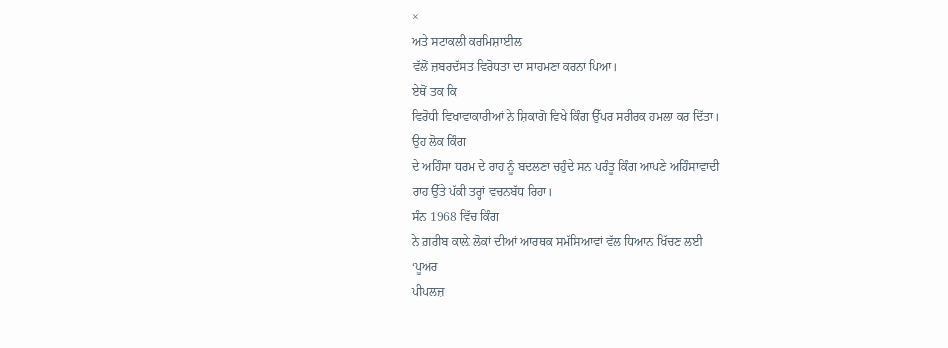×
ਅਤੇ ਸਟਾਕਲੀ ਕਰਮਿਸ਼ਾਈਲ
ਵੱਲੋਂ ਜ਼ਬਰਦੱਸਤ ਵਿਰੋਧਤਾ ਦਾ ਸਾਹਮਣਾ ਕਰਨਾ ਪਿਆ।
ਏਥੋਂ ਤਕ ਕਿ
ਵਿਰੋਧੀ ਵਿਖਾਵਾਕਾਰੀਆਂ ਨੇ ਸ਼ਿਕਾਗੋ ਵਿਖੇ ਕਿੰਗ ਉੱਪਰ ਸਰੀਰਕ ਹਮਲਾ ਕਰ ਦਿੱਤਾ।
ਉਹ ਲੋਕ ਕਿੰਗ
ਦੇ ਅਹਿੰਸਾ ਧਰਮ ਦੇ ਰਾਹ ਨੂੰ ਬਦਲਣਾ ਚਹੁੰਦੇ ਸਨ ਪਰੰਤੂ ਕਿੰਗ ਆਪਣੇ ਅਹਿੰਸਾਵਾਦੀ
ਰਾਹ ਉੱਤੇ ਪੱਕੀ ਤਰ੍ਹਾਂ ਵਚਨਬੱਧ ਰਿਹਾ।
ਸੰਨ 1968 ਵਿੱਚ ਕਿੰਗ
ਨੇ ਗ਼ਰੀਬ ਕਾਲ਼ੇ ਲੋਕਾਂ ਦੀਆਂ ਆਰਥਕ ਸਮੱਸਿਆਵਾਂ ਵੱਲ ਧਿਆਨ ਖਿੱਚਣ ਲਈ
‘ਪੂਅਰ
ਪੀਪਲਜ਼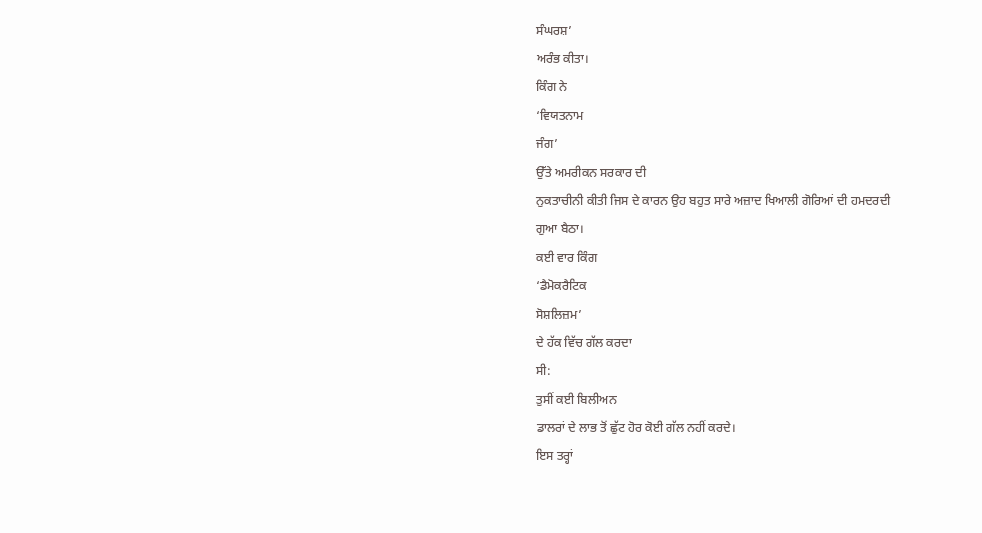ਸੰਘਰਸ਼’
ਅਰੰਭ ਕੀਤਾ।
ਕਿੰਗ ਨੇ
‘ਵਿਯਤਨਾਮ
ਜੰਗ’
ਉੱਤੇ ਅਮਰੀਕਨ ਸਰਕਾਰ ਦੀ
ਨੁਕਤਾਚੀਨੀ ਕੀਤੀ ਜਿਸ ਦੇ ਕਾਰਨ ਉਹ ਬਹੁਤ ਸਾਰੇ ਅਜ਼ਾਦ ਖਿਆਲੀ ਗੋਰਿਆਂ ਦੀ ਹਮਦਰਦੀ
ਗੁਆ ਬੈਠਾ।
ਕਈ ਵਾਰ ਕਿੰਗ
‘ਡੈਮੋਕਰੈਟਿਕ
ਸੋਸ਼ਲਿਜ਼ਮ’
ਦੇ ਹੱਕ ਵਿੱਚ ਗੱਲ ਕਰਦਾ
ਸੀ:
ਤੁਸੀਂ ਕਈ ਬਿਲੀਅਨ
ਡਾਲਰਾਂ ਦੇ ਲਾਭ ਤੋਂ ਛੁੱਟ ਹੋਰ ਕੋਈ ਗੱਲ ਨਹੀਂ ਕਰਦੇ।
ਇਸ ਤਰ੍ਹਾਂ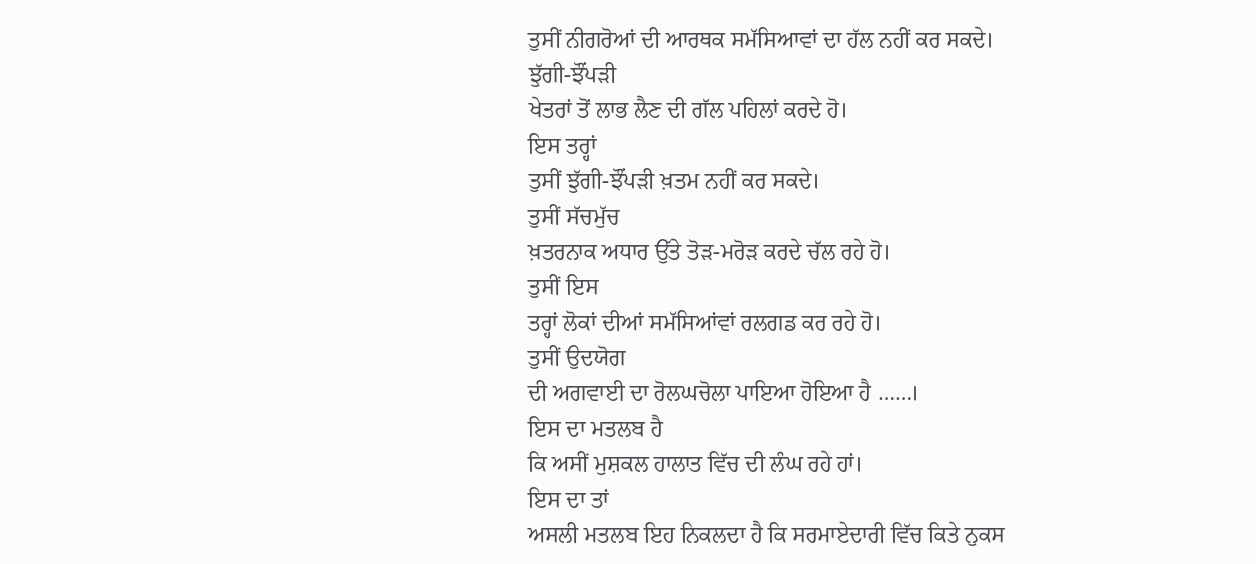ਤੁਸੀਂ ਨੀਗਰੋਆਂ ਦੀ ਆਰਥਕ ਸਮੱਸਿਆਵਾਂ ਦਾ ਹੱਲ ਨਹੀਂ ਕਰ ਸਕਦੇ।
ਝੁੱਗੀ-ਝੌਂਪੜੀ
ਖੇਤਰਾਂ ਤੋਂ ਲਾਭ ਲੈਣ ਦੀ ਗੱਲ ਪਹਿਲਾਂ ਕਰਦੇ ਹੋ।
ਇਸ ਤਰ੍ਹਾਂ
ਤੁਸੀਂ ਝੁੱਗੀ-ਝੌਂਪੜੀ ਖ਼ਤਮ ਨਹੀਂ ਕਰ ਸਕਦੇ।
ਤੁਸੀਂ ਸੱਚਮੁੱਚ
ਖ਼ਤਰਨਾਕ ਅਧਾਰ ਉੱਤੇ ਤੋੜ-ਮਰੋੜ ਕਰਦੇ ਚੱਲ ਰਹੇ ਹੋ।
ਤੁਸੀਂ ਇਸ
ਤਰ੍ਹਾਂ ਲੋਕਾਂ ਦੀਆਂ ਸਮੱਸਿਆਂਵਾਂ ਰਲਗਡ ਕਰ ਰਹੇ ਹੋ।
ਤੁਸੀਂ ਉਦਯੋਗ
ਦੀ ਅਗਵਾਈ ਦਾ ਰੋਲਘਚੋਲਾ ਪਾਇਆ ਹੋਇਆ ਹੈ ……।
ਇਸ ਦਾ ਮਤਲਬ ਹੈ
ਕਿ ਅਸੀਂ ਮੁਸ਼ਕਲ ਹਾਲਾਤ ਵਿੱਚ ਦੀ ਲੰਘ ਰਹੇ ਹਾਂ।
ਇਸ ਦਾ ਤਾਂ
ਅਸਲੀ ਮਤਲਬ ਇਹ ਨਿਕਲਦਾ ਹੈ ਕਿ ਸਰਮਾਏਦਾਰੀ ਵਿੱਚ ਕਿਤੇ ਨੁਕਸ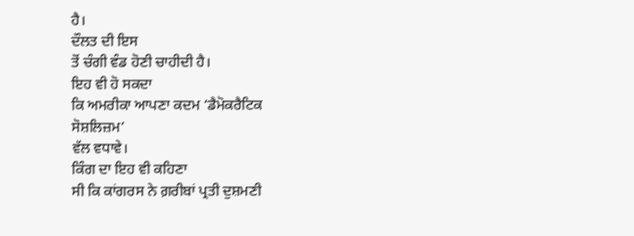ਹੈ।
ਦੌਲਤ ਦੀ ਇਸ
ਤੋਂ ਚੰਗੀ ਵੰਡ ਹੋਣੀ ਚਾਹੀਦੀ ਹੈ।
ਇਹ ਵੀ ਹੋ ਸਕਦਾ
ਕਿ ਅਮਰੀਕਾ ਆਪਣਾ ਕਦਮ ‘ਡੈਮੋਕਰੈਟਿਕ
ਸੋਸ਼ਲਿਜ਼ਮ’
ਵੱਲ ਵਧਾਵੇ।
ਕਿੰਗ ਦਾ ਇਹ ਵੀ ਕਹਿਣਾ
ਸੀ ਕਿ ਕਾਂਗਰਸ ਨੇ ਗ਼ਰੀਬਾਂ ਪ੍ਰਤੀ ਦੁਸ਼ਮਣੀ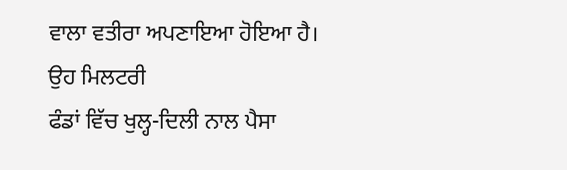ਵਾਲਾ ਵਤੀਰਾ ਅਪਣਾਇਆ ਹੋਇਆ ਹੈ।
ਉਹ ਮਿਲਟਰੀ
ਫੰਡਾਂ ਵਿੱਚ ਖੁਲ੍ਹ-ਦਿਲੀ ਨਾਲ ਪੈਸਾ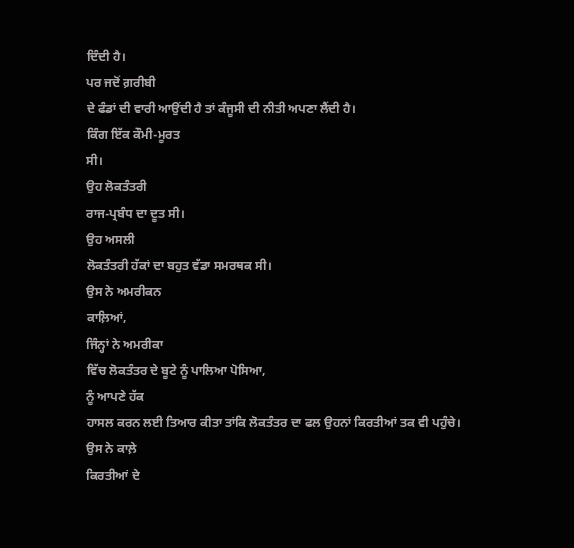ਦਿੰਦੀ ਹੈ।
ਪਰ ਜਦੋਂ ਗ਼ਰੀਬੀ
ਦੇ ਫੰਡਾਂ ਦੀ ਵਾਰੀ ਆਉਂਦੀ ਹੈ ਤਾਂ ਕੰਜੂਸੀ ਦੀ ਨੀਤੀ ਅਪਣਾ ਲੈਂਦੀ ਹੈ।
ਕਿੰਗ ਇੱਕ ਕੌਮੀ-ਮੂਰਤ
ਸੀ।
ਉਹ ਲੋਕਤੰਤਰੀ
ਰਾਜ-ਪ੍ਰਬੰਧ ਦਾ ਦੂਤ ਸੀ।
ਉਹ ਅਸਲੀ
ਲੋਕਤੰਤਰੀ ਹੱਕਾਂ ਦਾ ਬਹੁਤ ਵੱਡਾ ਸਮਰਥਕ ਸੀ।
ਉਸ ਨੇ ਅਮਰੀਕਨ
ਕਾਲ਼ਿਆਂ,
ਜਿੰਨ੍ਹਾਂ ਨੇ ਅਮਰੀਕਾ
ਵਿੱਚ ਲੋਕਤੰਤਰ ਦੇ ਬੂਟੇ ਨੂੰ ਪਾਲਿਆ ਪੋਸਿਆ,
ਨੂੰ ਆਪਣੇ ਹੱਕ
ਹਾਸਲ ਕਰਨ ਲਈ ਤਿਆਰ ਕੀਤਾ ਤਾਂਕਿ ਲੋਕਤੰਤਰ ਦਾ ਫਲ ਉਹਨਾਂ ਕਿਰਤੀਆਂ ਤਕ ਵੀ ਪਹੁੰਚੇ।
ਉਸ ਨੇ ਕਾਲ਼ੇ
ਕਿਰਤੀਆਂ ਦੇ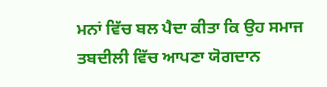ਮਨਾਂ ਵਿੱਚ ਬਲ ਪੈਦਾ ਕੀਤਾ ਕਿ ਉਹ ਸਮਾਜ ਤਬਦੀਲੀ ਵਿੱਚ ਆਪਣਾ ਯੋਗਦਾਨ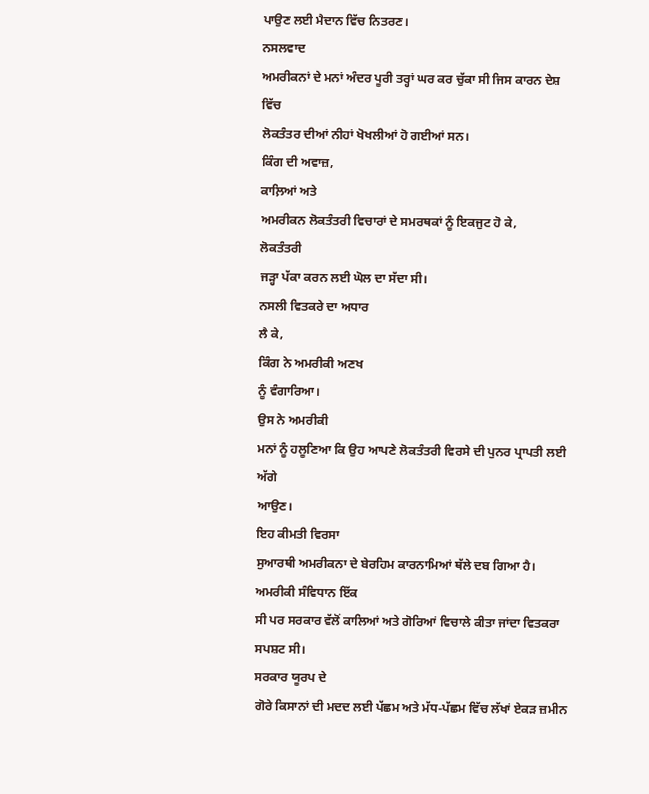ਪਾਉਣ ਲਈ ਮੈਦਾਨ ਵਿੱਚ ਨਿਤਰਣ।
ਨਸਲਵਾਦ
ਅਮਰੀਕਨਾਂ ਦੇ ਮਨਾਂ ਅੰਦਰ ਪੂਰੀ ਤਰ੍ਹਾਂ ਘਰ ਕਰ ਚੁੱਕਾ ਸੀ ਜਿਸ ਕਾਰਨ ਦੇਸ਼ ਵਿੱਚ
ਲੋਕਤੰਤਰ ਦੀਆਂ ਨੀਹਾਂ ਖੋਖਲੀਆਂ ਹੋ ਗਈਆਂ ਸਨ।
ਕਿੰਗ ਦੀ ਅਵਾਜ਼,
ਕਾਲ਼ਿਆਂ ਅਤੇ
ਅਮਰੀਕਨ ਲੋਕਤੰਤਰੀ ਵਿਚਾਰਾਂ ਦੇ ਸਮਰਥਕਾਂ ਨੂੰ ਇਕਜੁਟ ਹੋ ਕੇ,
ਲੋਕਤੰਤਰੀ
ਜੜ੍ਹਾ ਪੱਕਾ ਕਰਨ ਲਈ ਘੋਲ ਦਾ ਸੱਦਾ ਸੀ।
ਨਸਲੀ ਵਿਤਕਰੇ ਦਾ ਅਧਾਰ
ਲੈ ਕੇ,
ਕਿੰਗ ਨੇ ਅਮਰੀਕੀ ਅਣਖ
ਨੂੰ ਵੰਗਾਰਿਆ।
ਉਸ ਨੇ ਅਮਰੀਕੀ
ਮਨਾਂ ਨੂੰ ਹਲੂਣਿਆ ਕਿ ਉਹ ਆਪਣੇ ਲੋਕਤੰਤਰੀ ਵਿਰਸੇ ਦੀ ਪੁਨਰ ਪ੍ਰਾਪਤੀ ਲਈ ਅੱਗੇ
ਆਉਣ।
ਇਹ ਕੀਮਤੀ ਵਿਰਸਾ
ਸੁਆਰਥੀ ਅਮਰੀਕਨਾ ਦੇ ਬੇਰਹਿਮ ਕਾਰਨਾਮਿਆਂ ਥੱਲੇ ਦਬ ਗਿਆ ਹੈ।
ਅਮਰੀਕੀ ਸੰਵਿਧਾਨ ਇੱਕ
ਸੀ ਪਰ ਸਰਕਾਰ ਵੱਲੋਂ ਕਾਲਿਆਂ ਅਤੇ ਗੋਰਿਆਂ ਵਿਚਾਲੇ ਕੀਤਾ ਜਾਂਦਾ ਵਿਤਕਰਾ ਸਪਸ਼ਟ ਸੀ।
ਸਰਕਾਰ ਯੂਰਪ ਦੇ
ਗੋਰੇ ਕਿਸਾਨਾਂ ਦੀ ਮਦਦ ਲਈ ਪੱਛਮ ਅਤੇ ਮੱਧ-ਪੱਛਮ ਵਿੱਚ ਲੱਖਾਂ ਏਕੜ ਜ਼ਮੀਨ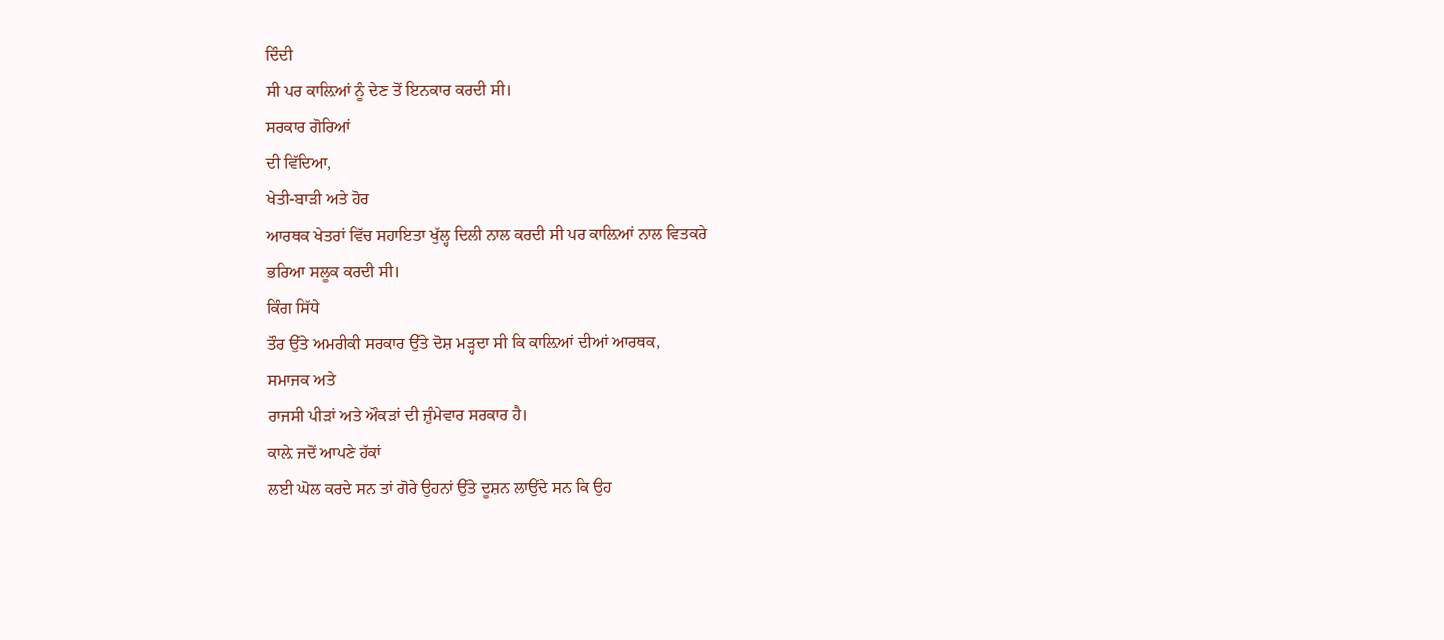ਦਿੰਦੀ
ਸੀ ਪਰ ਕਾਲ਼ਿਆਂ ਨੂੰ ਦੇਣ ਤੋਂ ਇਨਕਾਰ ਕਰਦੀ ਸੀ।
ਸਰਕਾਰ ਗੋਰਿਆਂ
ਦੀ ਵਿੱਦਿਆ,
ਖੇਤੀ-ਬਾੜੀ ਅਤੇ ਹੋਰ
ਆਰਥਕ ਖੇਤਰਾਂ ਵਿੱਚ ਸਹਾਇਤਾ ਖੁੱਲ੍ਹ ਦਿਲੀ ਨਾਲ ਕਰਦੀ ਸੀ ਪਰ ਕਾਲ਼ਿਆਂ ਨਾਲ ਵਿਤਕਰੇ
ਭਰਿਆ ਸਲੂਕ ਕਰਦੀ ਸੀ।
ਕਿੰਗ ਸਿੱਧੇ
ਤੌਰ ਉੱਤੇ ਅਮਰੀਕੀ ਸਰਕਾਰ ਉੱਤੇ ਦੋਸ਼ ਮੜ੍ਹਦਾ ਸੀ ਕਿ ਕਾਲ਼ਿਆਂ ਦੀਆਂ ਆਰਥਕ,
ਸਮਾਜਕ ਅਤੇ
ਰਾਜਸੀ ਪੀੜਾਂ ਅਤੇ ਔਕੜਾਂ ਦੀ ਜ਼ੁੰਮੇਵਾਰ ਸਰਕਾਰ ਹੈ।
ਕਾਲ਼ੇ ਜਦੋਂ ਆਪਣੇ ਹੱਕਾਂ
ਲਈ ਘੋਲ ਕਰਦੇ ਸਨ ਤਾਂ ਗੋਰੇ ਉਹਨਾਂ ਉੱਤੇ ਦੂਸ਼ਨ ਲਾਉਂਦੇ ਸਨ ਕਿ ਉਹ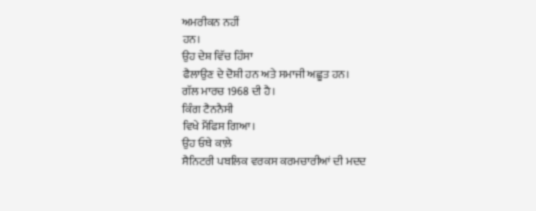ਅਮਰੀਕਨ ਨਹੀਂ
ਹਨ।
ਉਹ ਦੇਸ਼ ਵਿੱਚ ਹਿੰਸਾ
ਫੈਲਾਉਣ ਦੇ ਦੋਸ਼ੀ ਹਨ ਅਤੇ ਸਮਾਜੀ ਅਛੂਤ ਹਨ।
ਗੱਲ ਮਾਰਚ 1968 ਦੀ ਹੈ।
ਕਿੰਗ ਟੈਨਨੈਸੀ
ਵਿਖੇ ਮੈਂਫਿਸ ਗਿਆ।
ਉਹ ਓਥੇ ਕਾਲ਼ੇ
ਸੈਨਿਟਰੀ ਪਬਲਿਕ ਵਰਕਸ ਕਰਮਚਾਰੀਆਂ ਦੀ ਮਦਦ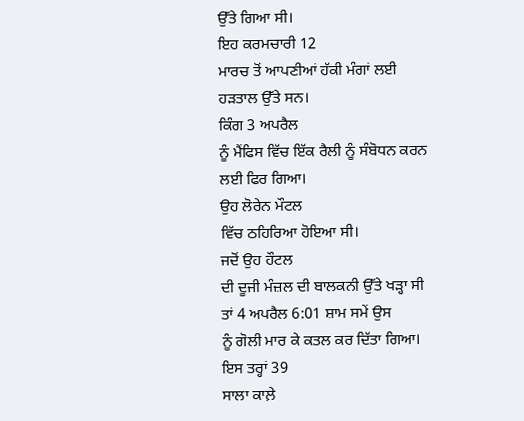ਉੱਤੇ ਗਿਆ ਸੀ।
ਇਹ ਕਰਮਚਾਰੀ 12
ਮਾਰਚ ਤੋਂ ਆਪਣੀਆਂ ਹੱਕੀ ਮੰਗਾਂ ਲਈ ਹੜਤਾਲ ਉੱਤੇ ਸਨ।
ਕਿੰਗ 3 ਅਪਰੈਲ
ਨੂੰ ਮੈਂਫਿਸ ਵਿੱਚ ਇੱਕ ਰੈਲੀ ਨੂੰ ਸੰਬੋਧਨ ਕਰਨ ਲਈ ਫਿਰ ਗਿਆ।
ਉਹ ਲੋਰੇਨ ਮੌਟਲ
ਵਿੱਚ ਠਹਿਰਿਆ ਹੋਇਆ ਸੀ।
ਜਦੋਂ ਉਹ ਹੌਟਲ
ਦੀ ਦੂਜੀ ਮੰਜ਼ਲ ਦੀ ਬਾਲਕਨੀ ਉੱਤੇ ਖੜ੍ਹਾ ਸੀ ਤਾਂ 4 ਅਪਰੈਲ 6:01 ਸ਼ਾਮ ਸਮੇਂ ਉਸ
ਨੂੰ ਗੋਲੀ ਮਾਰ ਕੇ ਕਤਲ ਕਰ ਦਿੱਤਾ ਗਿਆ।
ਇਸ ਤਰ੍ਹਾਂ 39
ਸਾਲਾ ਕਾਲ਼ੇ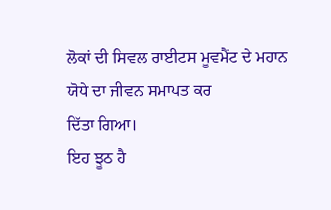ਲੋਕਾਂ ਦੀ ਸਿਵਲ ਰਾਈਟਸ ਮੂਵਮੈਂਟ ਦੇ ਮਹਾਨ ਯੋਧੇ ਦਾ ਜੀਵਨ ਸਮਾਪਤ ਕਰ
ਦਿੱਤਾ ਗਿਆ।
ਇਹ ਝੂਠ ਹੈ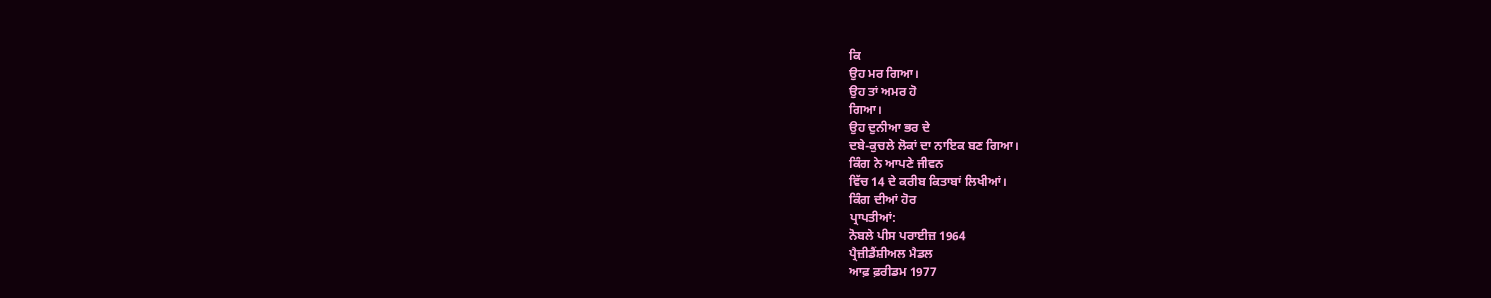ਕਿ
ਉਹ ਮਰ ਗਿਆ।
ਉਹ ਤਾਂ ਅਮਰ ਹੋ
ਗਿਆ।
ਉਹ ਦੁਨੀਆ ਭਰ ਦੇ
ਦਬੇ-ਕੁਚਲੇ ਲੋਕਾਂ ਦਾ ਨਾਇਕ ਬਣ ਗਿਆ।
ਕਿੰਗ ਨੇ ਆਪਣੇ ਜੀਵਨ
ਵਿੱਚ 14 ਦੇ ਕਰੀਬ ਕਿਤਾਬਾਂ ਲਿਖੀਆਂ।
ਕਿੰਗ ਦੀਆਂ ਹੋਰ
ਪ੍ਰਾਪਤੀਆਂ:
ਨੋਬਲੇ ਪੀਸ ਪਰਾਈਜ਼ 1964
ਪ੍ਰੈਜ਼ੀਡੈਂਸ਼ੀਅਲ ਮੈਡਲ
ਆਫ਼ ਫ਼ਰੀਡਮ 1977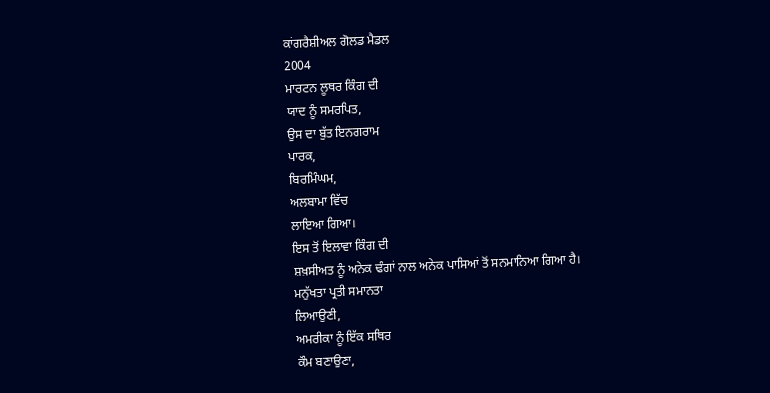ਕਾਂਗਰੈਸ਼ੀਅਲ ਗੋਲਡ ਮੈਡਲ
2004
ਮਾਰਟਨ ਲੂਥਰ ਕਿੰਗ ਦੀ
ਯਾਦ ਨੂੰ ਸਮਰਪਿਤ,
ਉਸ ਦਾ ਬੁੱਤ ਇਨਗਰਾਮ
ਪਾਰਕ,
ਬਿਰਮਿੰਘਮ,
ਅਲਬਾਮਾ ਵਿੱਚ
ਲਾਇਆ ਗਿਆ।
ਇਸ ਤੋਂ ਇਲਾਵਾ ਕਿੰਗ ਦੀ
ਸ਼ਖ਼ਸੀਅਤ ਨੂੰ ਅਨੇਕ ਢੰਗਾਂ ਨਾਲ ਅਨੇਕ ਪਾਸਿਆਂ ਤੋਂ ਸਨਮਾਨਿਆ ਗਿਆ ਹੈ।
ਮਨੁੱਖਤਾ ਪ੍ਰਤੀ ਸਮਾਨਤਾ
ਲਿਆਉਣੀ,
ਅਮਰੀਕਾ ਨੂੰ ਇੱਕ ਸਥਿਰ
ਕੌਮ ਬਣਾਉਣਾ,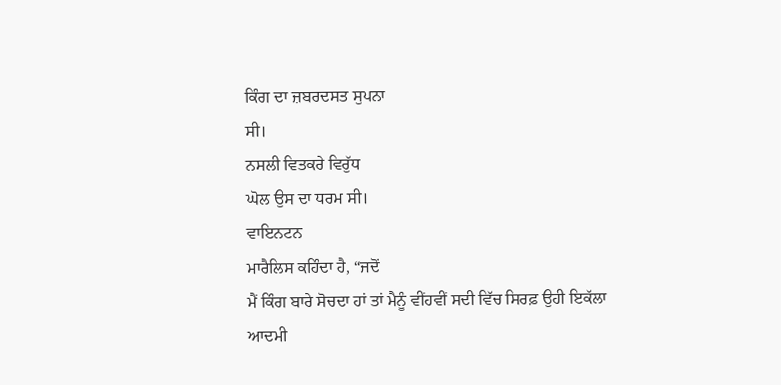ਕਿੰਗ ਦਾ ਜ਼ਬਰਦਸਤ ਸੁਪਨਾ
ਸੀ।
ਨਸਲੀ ਵਿਤਕਰੇ ਵਿਰੁੱਧ
ਘੋਲ ਉਸ ਦਾ ਧਰਮ ਸੀ।
ਵਾਇਨਟਨ
ਮਾਰੈਲਿਸ ਕਹਿੰਦਾ ਹੈ, “ਜਦੋਂ
ਮੈਂ ਕਿੰਗ ਬਾਰੇ ਸੋਚਦਾ ਹਾਂ ਤਾਂ ਮੈਨੂੰ ਵੀਂਹਵੀਂ ਸਦੀ ਵਿੱਚ ਸਿਰਫ਼ ਉਹੀ ਇਕੱਲਾ
ਆਦਮੀ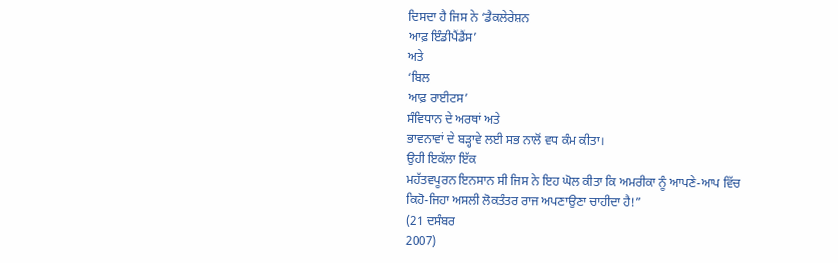ਦਿਸਦਾ ਹੈ ਜਿਸ ਨੇ ‘ਡੈਕਲੇਰੇਸ਼ਨ
ਆਫ਼ ਇੰਡੀਪੈਂਡੈਂਸ’
ਅਤੇ
‘ਬਿਲ
ਆਫ਼ ਰਾਈਟਸ’
ਸੰਵਿਧਾਨ ਦੇ ਅਰਥਾਂ ਅਤੇ
ਭਾਵਨਾਵਾਂ ਦੇ ਬੜ੍ਹਾਵੇ ਲਈ ਸਭ ਨਾਲੋਂ ਵਧ ਕੰਮ ਕੀਤਾ।
ਉਹੀ ਇਕੱਲਾ ਇੱਕ
ਮਹੱਤਵਪੂਰਨ ਇਨਸਾਨ ਸੀ ਜਿਸ ਨੇ ਇਹ ਘੋਲ ਕੀਤਾ ਕਿ ਅਮਰੀਕਾ ਨੂੰ ਆਪਣੇ-ਆਪ ਵਿੱਚ
ਕਿਹੋ-ਜਿਹਾ ਅਸਲੀ ਲੋਕਤੰਤਰ ਰਾਜ ਅਪਣਾਉਣਾ ਚਾਹੀਦਾ ਹੈ!”
(21 ਦਸੰਬਰ
2007)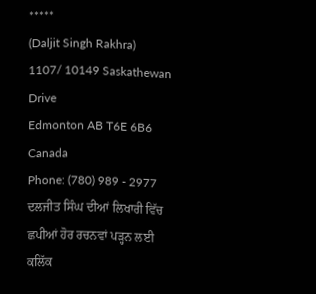*****
(Daljit Singh Rakhra)
1107/ 10149 Saskathewan
Drive
Edmonton AB T6E 6B6
Canada
Phone: (780) 989 - 2977
ਦਲਜੀਤ ਸਿੰਘ ਦੀਆਂ ਲਿਖਾਰੀ ਵਿੱਚ ਛਪੀਆਂ ਹੋਰ ਰਚਨਵਾਂ ਪੜ੍ਹਨ ਲਈ ਕਲਿੱਕ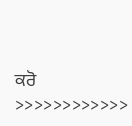ਕਰੋ
>>>>>>>>>>>>